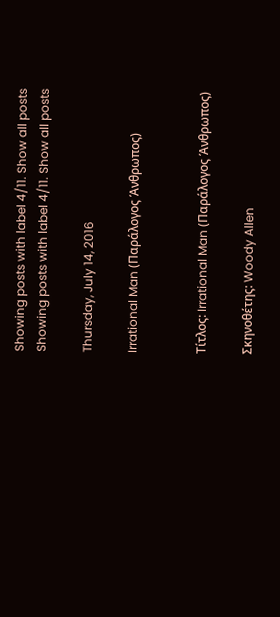Showing posts with label 4/11. Show all posts
Showing posts with label 4/11. Show all posts

Thursday, July 14, 2016

Irrational Man (Παράλογος Άνθρωπος)


Τίτλος: Irrational Man (Παράλογος Άνθρωπος)

Σκηνοθέτης: Woody Allen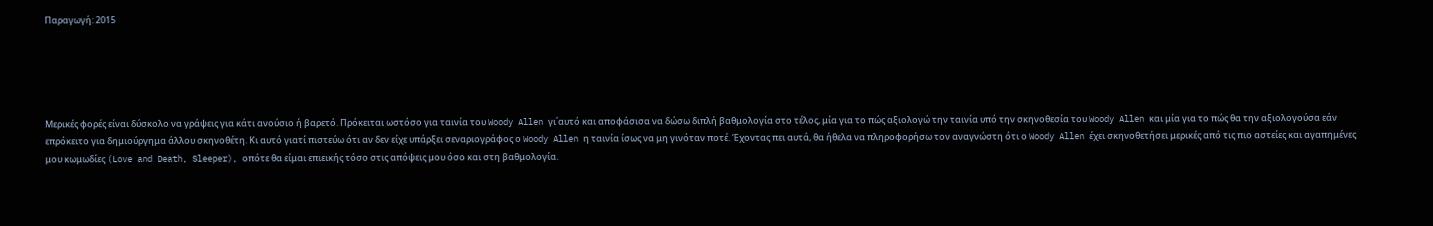Παραγωγή: 2015





Μερικές φορές είναι δύσκολο να γράψεις για κάτι ανούσιο ή βαρετό. Πρόκειται ωστόσο για ταινία του Woody Allen γι΄αυτό και αποφάσισα να δώσω διπλή βαθμολογία στο τέλος, μία για το πώς αξιολογώ την ταινία υπό την σκηνοθεσία του Woody Allen και μία για το πώς θα την αξιολογούσα εάν επρόκειτο για δημιούργημα άλλου σκηνοθέτη. Κι αυτό γιατί πιστεύω ότι αν δεν είχε υπάρξει σεναριογράφος ο Woody Allen η ταινία ίσως να μη γινόταν ποτέ. Έχοντας πει αυτά, θα ήθελα να πληροφορήσω τον αναγνώστη ότι ο Woody Allen έχει σκηνοθετήσει μερικές από τις πιο αστείες και αγαπημένες μου κωμωδίες (Love and Death, Sleeper), οπότε θα είμαι επιεικής τόσο στις απόψεις μου όσο και στη βαθμολογία.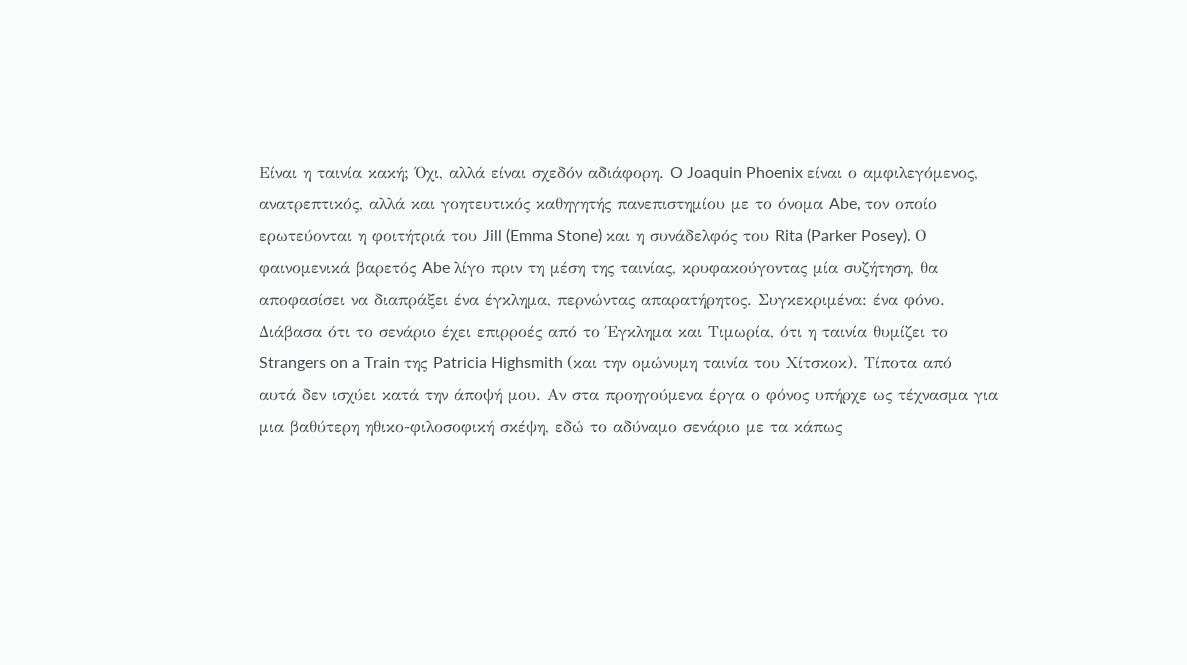Είναι η ταινία κακή; Όχι, αλλά είναι σχεδόν αδιάφορη. O Joaquin Phoenix είναι ο αμφιλεγόμενος, ανατρεπτικός, αλλά και γοητευτικός καθηγητής πανεπιστημίου με το όνομα Abe, τον οποίο ερωτεύονται η φοιτήτριά του Jill (Emma Stone) και η συνάδελφός του Rita (Parker Posey). Ο φαινομενικά βαρετός Abe λίγο πριν τη μέση της ταινίας, κρυφακούγοντας μία συζήτηση, θα αποφασίσει να διαπράξει ένα έγκλημα, περνώντας απαρατήρητος. Συγκεκριμένα: ένα φόνο. Διάβασα ότι το σενάριο έχει επιρροές από το Έγκλημα και Τιμωρία, ότι η ταινία θυμίζει το Strangers on a Train της Patricia Highsmith (και την ομώνυμη ταινία του Χίτσκοκ). Τίποτα από αυτά δεν ισχύει κατά την άποψή μου. Αν στα προηγούμενα έργα ο φόνος υπήρχε ως τέχνασμα για μια βαθύτερη ηθικο-φιλοσοφική σκέψη, εδώ το αδύναμο σενάριο με τα κάπως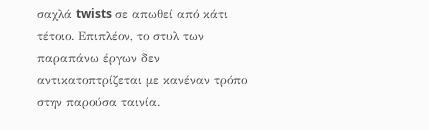σαχλά twists σε απωθεί από κάτι τέτοιο. Επιπλέον, το στυλ των παραπάνω έργων δεν αντικατοπτρίζεται με κανέναν τρόπο στην παρούσα ταινία.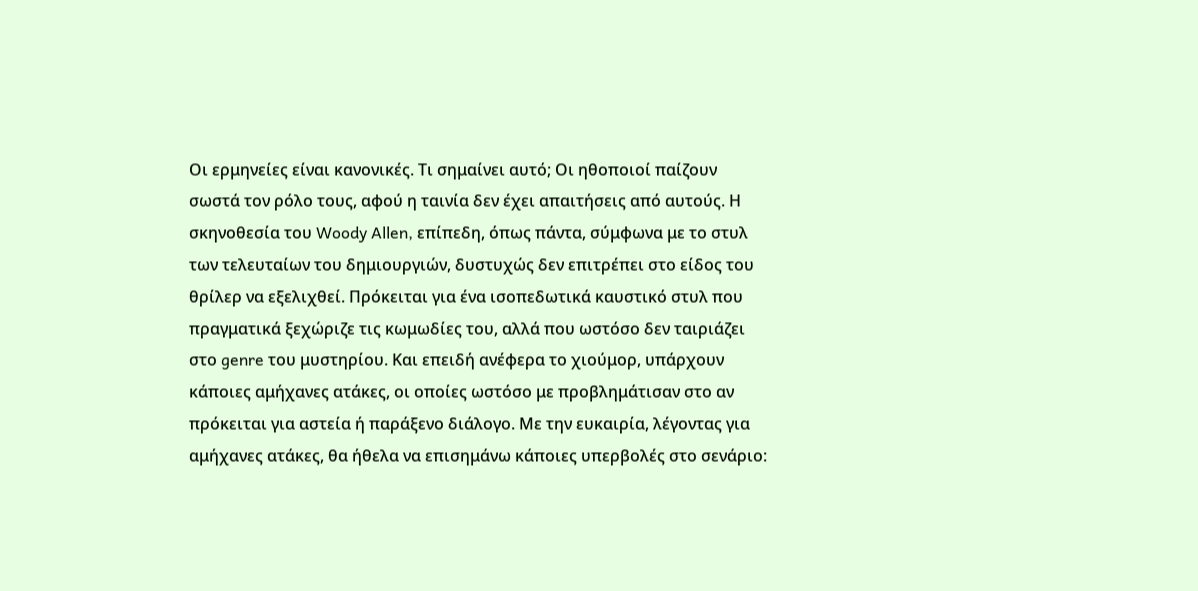Οι ερμηνείες είναι κανονικές. Τι σημαίνει αυτό; Οι ηθοποιοί παίζουν σωστά τον ρόλο τους, αφού η ταινία δεν έχει απαιτήσεις από αυτούς. Η σκηνοθεσία του Woody Allen, επίπεδη, όπως πάντα, σύμφωνα με το στυλ των τελευταίων του δημιουργιών, δυστυχώς δεν επιτρέπει στο είδος του θρίλερ να εξελιχθεί. Πρόκειται για ένα ισοπεδωτικά καυστικό στυλ που πραγματικά ξεχώριζε τις κωμωδίες του, αλλά που ωστόσο δεν ταιριάζει στο genre του μυστηρίου. Και επειδή ανέφερα το χιούμορ, υπάρχουν κάποιες αμήχανες ατάκες, οι οποίες ωστόσο με προβλημάτισαν στο αν πρόκειται για αστεία ή παράξενο διάλογο. Με την ευκαιρία, λέγοντας για αμήχανες ατάκες, θα ήθελα να επισημάνω κάποιες υπερβολές στο σενάριο: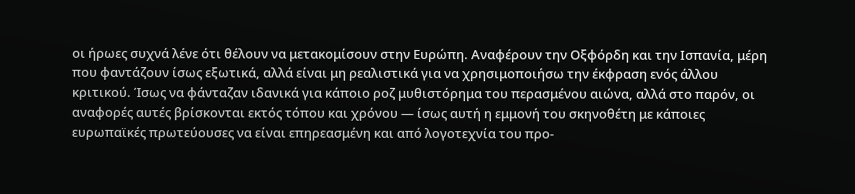οι ήρωες συχνά λένε ότι θέλουν να μετακομίσουν στην Ευρώπη. Αναφέρουν την Οξφόρδη και την Ισπανία, μέρη που φαντάζουν ίσως εξωτικά, αλλά είναι μη ρεαλιστικά για να χρησιμοποιήσω την έκφραση ενός άλλου κριτικού. Ίσως να φάνταζαν ιδανικά για κάποιο ροζ μυθιστόρημα του περασμένου αιώνα, αλλά στο παρόν, οι αναφορές αυτές βρίσκονται εκτός τόπου και χρόνου — ίσως αυτή η εμμονή του σκηνοθέτη με κάποιες ευρωπαϊκές πρωτεύουσες να είναι επηρεασμένη και από λογοτεχνία του προ-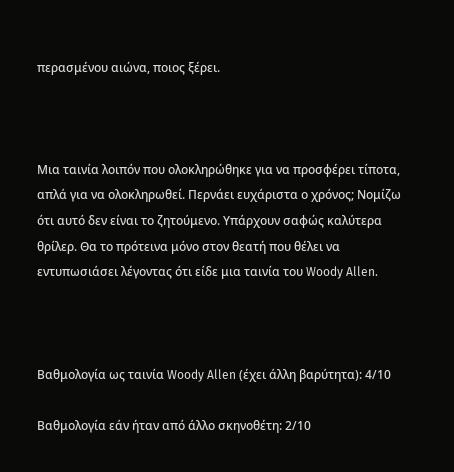περασμένου αιώνα, ποιος ξέρει.



Μια ταινία λοιπόν που ολοκληρώθηκε για να προσφέρει τίποτα, απλά για να ολοκληρωθεί. Περνάει ευχάριστα ο χρόνος; Νομίζω ότι αυτό δεν είναι το ζητούμενο. Υπάρχουν σαφώς καλύτερα θρίλερ. Θα το πρότεινα μόνο στον θεατή που θέλει να εντυπωσιάσει λέγοντας ότι είδε μια ταινία του Woody Allen.



Βαθμολογία ως ταινία Woody Allen (έχει άλλη βαρύτητα): 4/10

Βαθμολογία εάν ήταν από άλλο σκηνοθέτη: 2/10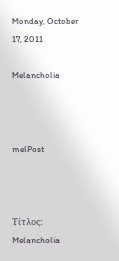Monday, October 17, 2011

Melancholia



melPost



Τίτλος: Melancholia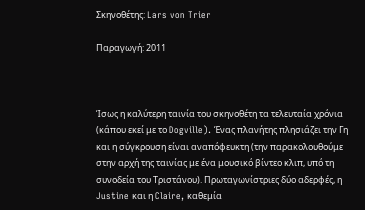Σκηνοθέτης: Lars von Trier

Παραγωγή: 2011



Ίσως η καλύτερη ταινία του σκηνοθέτη τα τελευταία χρόνια (κάπου εκεί με το Dogville). Ένας πλανήτης πλησιάζει την Γη και η σύγκρουση είναι αναπόφευκτη (την παρακολουθούμε στην αρχή της ταινίας με ένα μουσικό βίντεο κλιπ, υπό τη συνοδεία του Τριστάνου). Πρωταγωνίστριες δύο αδερφές, η Justine και η Claire, καθεμία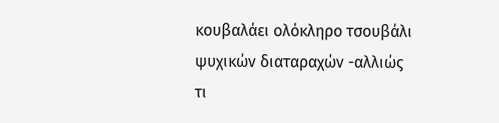κουβαλάει ολόκληρο τσουβάλι ψυχικών διαταραχών -αλλιώς τι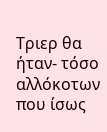Τριερ θα ήταν- τόσο αλλόκοτων που ίσως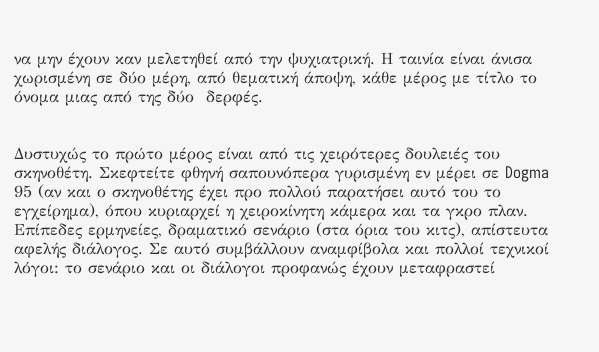να μην έχουν καν μελετηθεί από την ψυχιατρική. Η ταινία είναι άνισα χωρισμένη σε δύο μέρη, από θεματική άποψη, κάθε μέρος με τίτλο το όνομα μιας από της δύο  δερφές.


Δυστυχώς το πρώτο μέρος είναι από τις χειρότερες δουλειές του σκηνοθέτη. Σκεφτείτε φθηνή σαπουνόπερα γυρισμένη εν μέρει σε Dogma 95 (αν και ο σκηνοθέτης έχει προ πολλού παρατήσει αυτό του το εγχείρημα), όπου κυριαρχεί η χειροκίνητη κάμερα και τα γκρο πλαν. Επίπεδες ερμηνείες, δραματικό σενάριο (στα όρια του κιτς), απίστευτα αφελής διάλογος. Σε αυτό συμβάλλουν αναμφίβολα και πολλοί τεχνικοί λόγοι: το σενάριο και οι διάλογοι προφανώς έχουν μεταφραστεί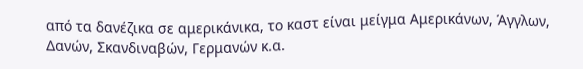από τα δανέζικα σε αμερικάνικα, το καστ είναι μείγμα Αμερικάνων, Άγγλων, Δανών, Σκανδιναβών, Γερμανών κ.α.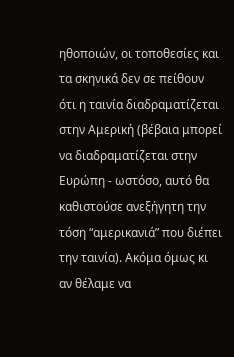ηθοποιών, οι τοποθεσίες και τα σκηνικά δεν σε πείθουν ότι η ταινία διαδραματίζεται στην Αμερική (βέβαια μπορεί να διαδραματίζεται στην Ευρώπη - ωστόσο, αυτό θα καθιστούσε ανεξήγητη την τόση “αμερικανιά” που διέπει την ταινία). Ακόμα όμως κι αν θέλαμε να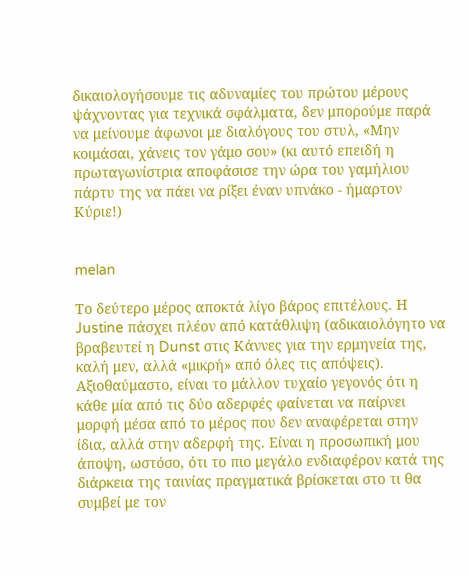δικαιολογήσουμε τις αδυναμίες του πρώτου μέρους ψάχνοντας για τεχνικά σφάλματα, δεν μπορούμε παρά να μείνουμε άφωνοι με διαλόγους του στυλ, «Μην κοιμάσαι, χάνεις τον γάμο σου» (κι αυτό επειδή η πρωταγωνίστρια αποφάσισε την ώρα του γαμήλιου πάρτυ της να πάει να ρίξει έναν υπνάκο - ήμαρτον Κύριε!)


melan

Το δεύτερο μέρος αποκτά λίγο βάρος επιτέλους. Η Justine πάσχει πλέον από κατάθλιψη (αδικαιολόγητο να βραβευτεί η Dunst στις Κάννες για την ερμηνεία της, καλή μεν, αλλά «μικρή» από όλες τις απόψεις). Αξιοθαύμαστο, είναι το μάλλον τυχαίο γεγονός ότι η κάθε μία από τις δύο αδερφές φαίνεται να παίρνει μορφή μέσα από το μέρος που δεν αναφέρεται στην ίδια, αλλά στην αδερφή της. Είναι η προσωπική μου άποψη, ωστόσο, ότι το πιο μεγάλο ενδιαφέρον κατά της διάρκεια της ταινίας πραγματικά βρίσκεται στο τι θα συμβεί με τον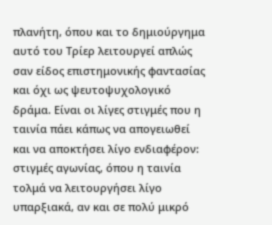πλανήτη, όπου και το δημιούργημα αυτό του Τρίερ λειτουργεί απλώς σαν είδος επιστημονικής φαντασίας και όχι ως ψευτοψυχολογικό δράμα. Είναι οι λίγες στιγμές που η ταινία πάει κάπως να απογειωθεί και να αποκτήσει λίγο ενδιαφέρον: στιγμές αγωνίας, όπου η ταινία τολμά να λειτουργήσει λίγο υπαρξιακά, αν και σε πολύ μικρό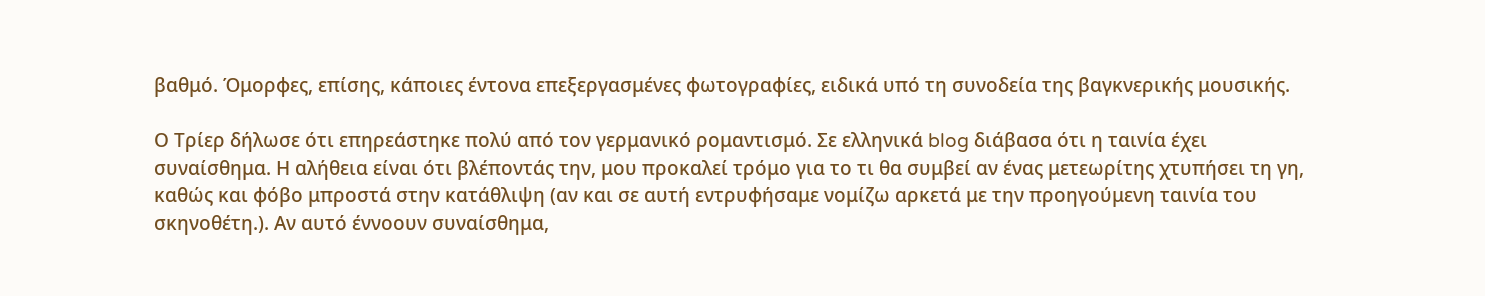βαθμό. Όμορφες, επίσης, κάποιες έντονα επεξεργασμένες φωτογραφίες, ειδικά υπό τη συνοδεία της βαγκνερικής μουσικής.

Ο Τρίερ δήλωσε ότι επηρεάστηκε πολύ από τον γερμανικό ρομαντισμό. Σε ελληνικά blog διάβασα ότι η ταινία έχει συναίσθημα. Η αλήθεια είναι ότι βλέποντάς την, μου προκαλεί τρόμο για το τι θα συμβεί αν ένας μετεωρίτης χτυπήσει τη γη, καθώς και φόβο μπροστά στην κατάθλιψη (αν και σε αυτή εντρυφήσαμε νομίζω αρκετά με την προηγούμενη ταινία του σκηνοθέτη.). Αν αυτό έννοουν συναίσθημα,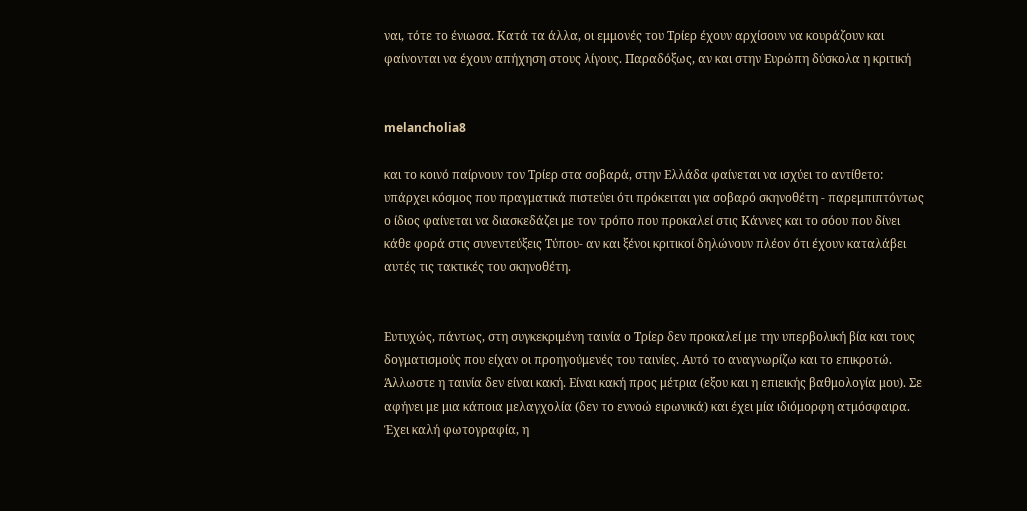ναι, τότε το ένιωσα. Κατά τα άλλα, οι εμμονές του Τρίερ έχουν αρχίσουν να κουράζουν και φαίνονται να έχουν απήχηση στους λίγους. Παραδόξως, αν και στην Ευρώπη δύσκολα η κριτική


melancholia8

και το κοινό παίρνουν τον Τρίερ στα σοβαρά, στην Ελλάδα φαίνεται να ισχύει το αντίθετο: υπάρχει κόσμος που πραγματικά πιστεύει ότι πρόκειται για σοβαρό σκηνοθέτη - παρεμπιπτόντως ο ίδιος φαίνεται να διασκεδάζει με τον τρόπο που προκαλεί στις Κάννες και το σόου που δίνει κάθε φορά στις συνεντεύξεις Τύπου- αν και ξένοι κριτικοί δηλώνουν πλέον ότι έχουν καταλάβει αυτές τις τακτικές του σκηνοθέτη.


Ευτυχώς, πάντως, στη συγκεκριμένη ταινία ο Τρίερ δεν προκαλεί με την υπερβολική βία και τους δογματισμούς που είχαν οι προηγούμενές του ταινίες. Αυτό το αναγνωρίζω και το επικροτώ. Άλλωστε η ταινία δεν είναι κακή. Είναι κακή προς μέτρια (εξου και η επιεικής βαθμολογία μου). Σε αφήνει με μια κάποια μελαγχολία (δεν το εννοώ ειρωνικά) και έχει μία ιδιόμορφη ατμόσφαιρα. Έχει καλή φωτογραφία, η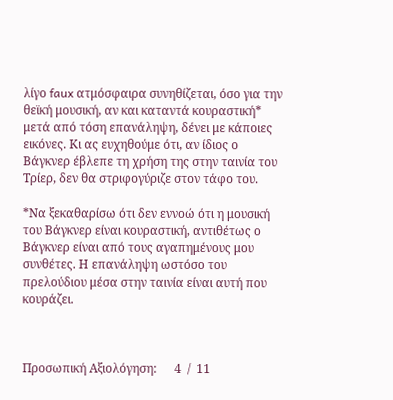λίγο faux ατμόσφαιρα συνηθίζεται, όσο για την θεϊκή μουσική, αν και καταντά κουραστική* μετά από τόση επανάληψη, δένει με κάποιες εικόνες. Κι ας ευχηθούμε ότι, αν ίδιος ο Βάγκνερ έβλεπε τη χρήση της στην ταινία του Τρίερ, δεν θα στριφογύριζε στον τάφο του.

*Να ξεκαθαρίσω ότι δεν εννοώ ότι η μουσική του Βάγκνερ είναι κουραστική, αντιθέτως ο Βάγκνερ είναι από τους αγαπημένους μου συνθέτες. Η επανάληψη ωστόσο του πρελούδιου μέσα στην ταινία είναι αυτή που κουράζει.



Προσωπική Αξιολόγηση:      4  /  11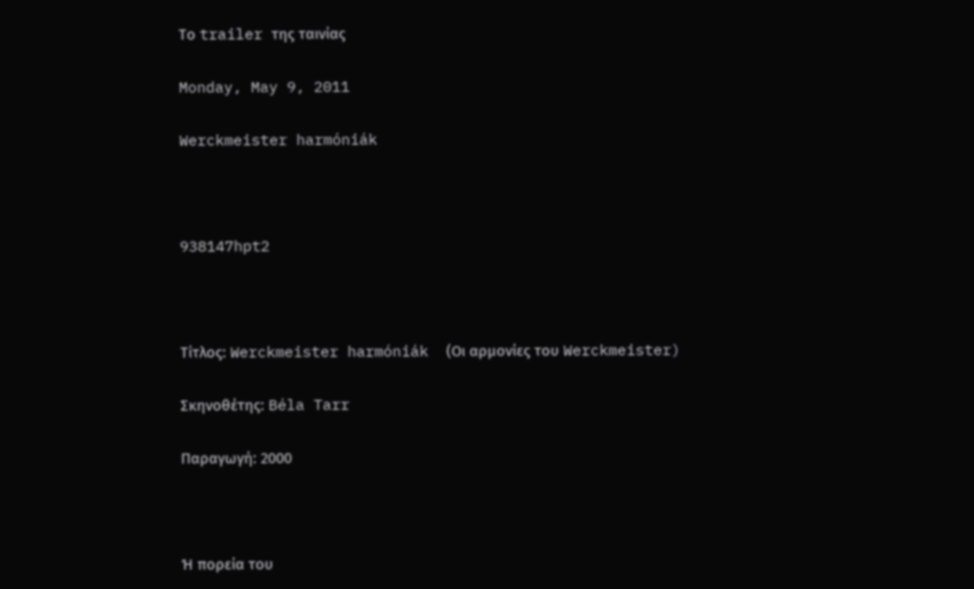Το trailer της ταινίας

Monday, May 9, 2011

Werckmeister harmóniák



938147hpt2



Τίτλος: Werckmeister harmóniák  (Οι αρμονίες του Werckmeister)

Σκηνοθέτης: Béla Tarr

Παραγωγή: 2000



Ή πορεία του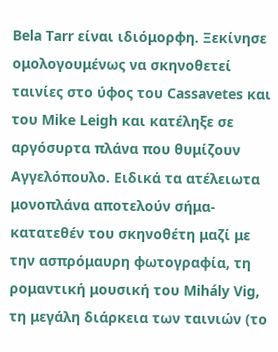Bela Tarr είναι ιδιόμορφη. Ξεκίνησε ομολογουμένως να σκηνοθετεί ταινίες στο ύφος του Cassavetes και του Mike Leigh και κατέληξε σε αργόσυρτα πλάνα που θυμίζουν Αγγελόπουλο. Ειδικά τα ατέλειωτα μονοπλάνα αποτελούν σήμα-κατατεθέν του σκηνοθέτη μαζί με την ασπρόμαυρη φωτογραφία, τη ρομαντική μουσική του Mihály Vig, τη μεγάλη διάρκεια των ταινιών (το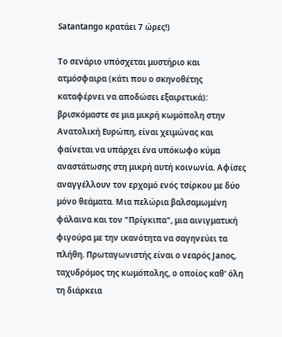Satantango κρατάει 7 ώρες!)

Το σενάριο υπόσχεται μυστήριο και ατμόσφαιρα (κάτι που ο σκηνοθέτης καταφέρνει να αποδώσει εξαιρετικά): βρισκόμαστε σε μια μικρή κωμόπολη στην Ανατολική Ευρώπη, είναι χειμώνας και φαίνεται να υπάρχει ένα υπόκωφο κύμα αναστάτωσης στη μικρή αυτή κοινωνία. Αφίσες αναγγέλλουν τον ερχομό ενός τσίρκου με δύο μόνο θεάματα. Μια πελώρια βαλσαμωμένη φάλαινα και τον "Πρίγκιπα", μια αινιγματική φιγούρα με την ικανότητα να σαγηνεύει τα πλήθη. Πρωταγωνιστής είναι ο νεαρός Janoς, ταχυδρόμος της κωμόπολης, ο οποίος καθ' όλη τη διάρκεια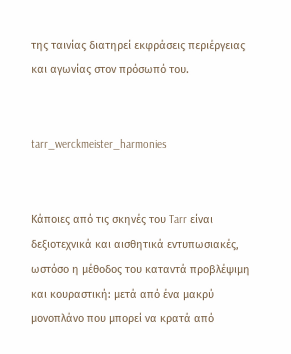της ταινίας διατηρεί εκφράσεις περιέργειας και αγωνίας στον πρόσωπό του.


tarr_werckmeister_harmonies


Κάποιες από τις σκηνές του Tarr είναι δεξιοτεχνικά και αισθητικά εντυπωσιακές, ωστόσο η μέθοδος του καταντά προβλέψιμη και κουραστική: μετά από ένα μακρύ μονοπλάνο που μπορεί να κρατά από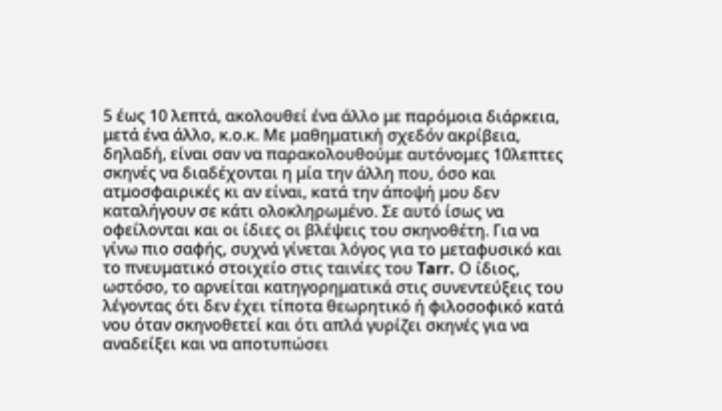5 έως 10 λεπτά, ακολουθεί ένα άλλο με παρόμοια διάρκεια, μετά ένα άλλο, κ.ο.κ. Με μαθηματική σχεδόν ακρίβεια, δηλαδή, είναι σαν να παρακολουθούμε αυτόνομες 10λεπτες σκηνές να διαδέχονται η μία την άλλη που, όσο και ατμοσφαιρικές κι αν είναι, κατά την άποψή μου δεν καταλήγουν σε κάτι ολοκληρωμένο. Σε αυτό ίσως να οφείλονται και οι ίδιες οι βλέψεις του σκηνοθέτη. Για να γίνω πιο σαφής, συχνά γίνεται λόγος για το μεταφυσικό και το πνευματικό στοιχείο στις ταινίες του Tarr. Ο ίδιος, ωστόσο, το αρνείται κατηγορηματικά στις συνεντεύξεις του λέγοντας ότι δεν έχει τίποτα θεωρητικό ή φιλοσοφικό κατά νου όταν σκηνοθετεί και ότι απλά γυρίζει σκηνές για να αναδείξει και να αποτυπώσει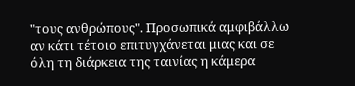"τους ανθρώπους". Προσωπικά αμφιβάλλω αν κάτι τέτοιο επιτυγχάνεται μιας και σε όλη τη διάρκεια της ταινίας η κάμερα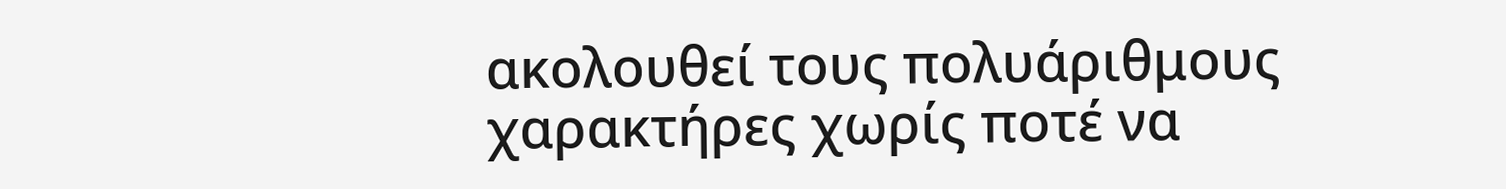ακολουθεί τους πολυάριθμους χαρακτήρες χωρίς ποτέ να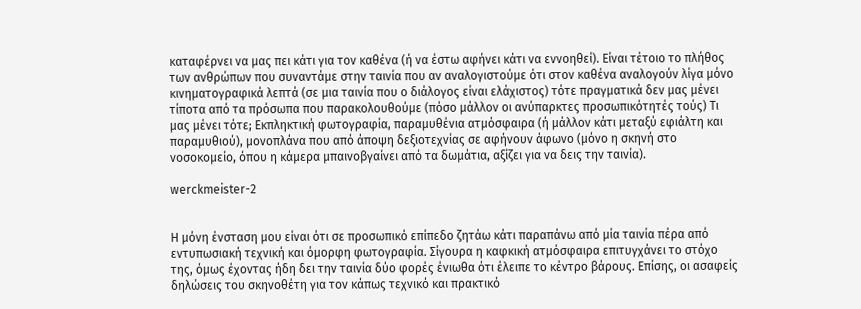καταφέρνει να μας πει κάτι για τον καθένα (ή να έστω αφήνει κάτι να εννοηθεί). Είναι τέτοιο το πλήθος των ανθρώπων που συναντάμε στην ταινία που αν αναλογιστούμε ότι στον καθένα αναλογούν λίγα μόνο κινηματογραφικά λεπτά (σε μια ταινία που ο διάλογος είναι ελάχιστος) τότε πραγματικά δεν μας μένει τίποτα από τα πρόσωπα που παρακολουθούμε (πόσο μάλλον οι ανύπαρκτες προσωπικότητές τούς) Τι μας μένει τότε; Εκπληκτική φωτογραφία, παραμυθένια ατμόσφαιρα (ή μάλλον κάτι μεταξύ εφιάλτη και παραμυθιού), μονοπλάνα που από άποψη δεξιοτεχνίας σε αφήνουν άφωνο (μόνο η σκηνή στο νοσοκομείο, όπου η κάμερα μπαινοβγαίνει από τα δωμάτια, αξίζει για να δεις την ταινία).

werckmeister-2


Η μόνη ένσταση μου είναι ότι σε προσωπικό επίπεδο ζητάω κάτι παραπάνω από μία ταινία πέρα από εντυπωσιακή τεχνική και όμορφη φωτογραφία. Σίγουρα η καφκική ατμόσφαιρα επιτυγχάνει το στόχο της, όμως έχοντας ήδη δει την ταινία δύο φορές ένιωθα ότι έλειπε το κέντρο βάρους. Επίσης, οι ασαφείς δηλώσεις του σκηνοθέτη για τον κάπως τεχνικό και πρακτικό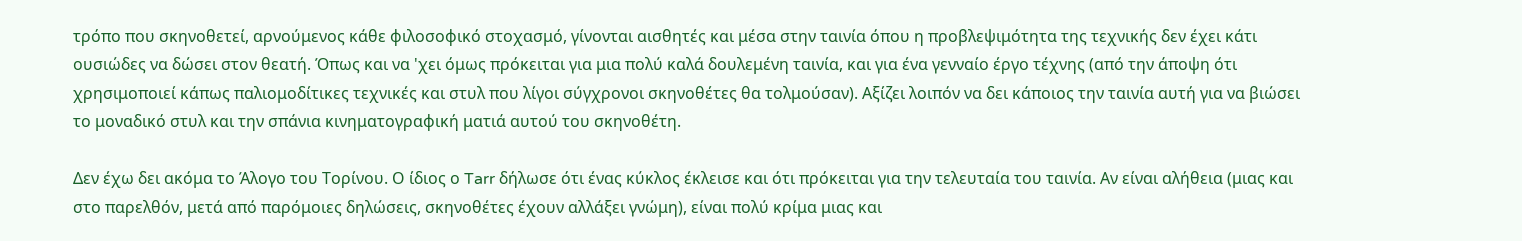τρόπο που σκηνοθετεί, αρνούμενος κάθε φιλοσοφικό στοχασμό, γίνονται αισθητές και μέσα στην ταινία όπου η προβλεψιμότητα της τεχνικής δεν έχει κάτι ουσιώδες να δώσει στον θεατή. Όπως και να 'χει όμως πρόκειται για μια πολύ καλά δουλεμένη ταινία, και για ένα γενναίο έργο τέχνης (από την άποψη ότι χρησιμοποιεί κάπως παλιομοδίτικες τεχνικές και στυλ που λίγοι σύγχρονοι σκηνοθέτες θα τολμούσαν). Αξίζει λοιπόν να δει κάποιος την ταινία αυτή για να βιώσει το μοναδικό στυλ και την σπάνια κινηματογραφική ματιά αυτού του σκηνοθέτη.

Δεν έχω δει ακόμα το Άλογο του Τορίνου. Ο ίδιος ο Tarr δήλωσε ότι ένας κύκλος έκλεισε και ότι πρόκειται για την τελευταία του ταινία. Αν είναι αλήθεια (μιας και στο παρελθόν, μετά από παρόμοιες δηλώσεις, σκηνοθέτες έχουν αλλάξει γνώμη), είναι πολύ κρίμα μιας και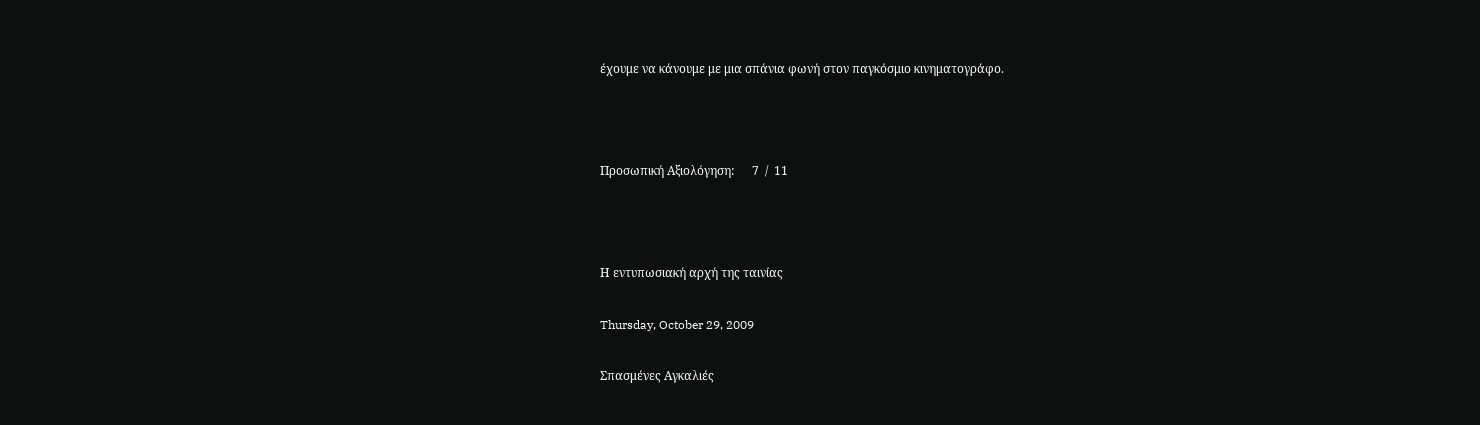έχουμε να κάνουμε με μια σπάνια φωνή στον παγκόσμιο κινηματογράφο.



Προσωπική Αξιολόγηση:      7  /  11



Η εντυπωσιακή αρχή της ταινίας

Thursday, October 29, 2009

Σπασμένες Αγκαλιές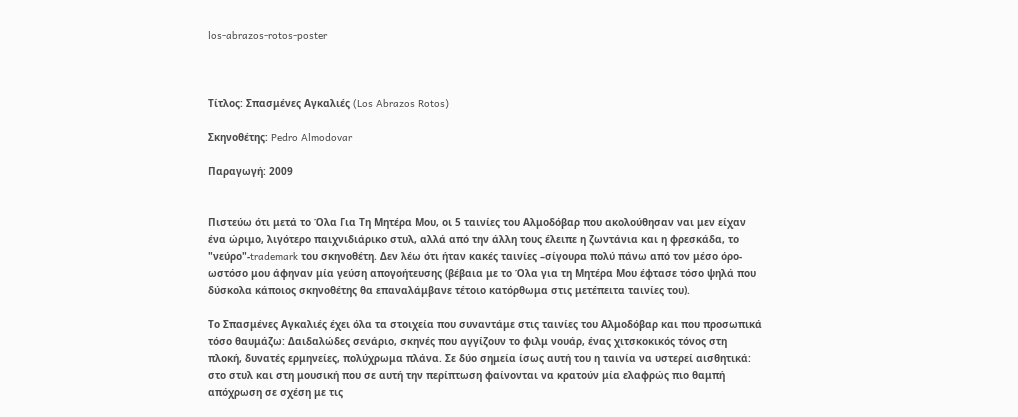los-abrazos-rotos-poster



Τίτλος: Σπασμένες Αγκαλιές (Los Abrazos Rotos)

Σκηνοθέτης: Pedro Almodovar

Παραγωγή: 2009


Πιστεύω ότι μετά το Όλα Για Τη Μητέρα Μου, οι 5 ταινίες του Αλμοδόβαρ που ακολούθησαν ναι μεν είχαν ένα ώριμο, λιγότερο παιχνιδιάρικο στυλ, αλλά από την άλλη τους έλειπε η ζωντάνια και η φρεσκάδα, το "νεύρο"-trademark του σκηνοθέτη. Δεν λέω ότι ήταν κακές ταινίες –σίγουρα πολύ πάνω από τον μέσο όρο- ωστόσο μου άφηναν μία γεύση απογοήτευσης (βέβαια με το Όλα για τη Μητέρα Μου έφτασε τόσο ψηλά που δύσκολα κάποιος σκηνοθέτης θα επαναλάμβανε τέτοιο κατόρθωμα στις μετέπειτα ταινίες του).

Το Σπασμένες Αγκαλιές έχει όλα τα στοιχεία που συναντάμε στις ταινίες του Αλμοδόβαρ και που προσωπικά τόσο θαυμάζω: Δαιδαλώδες σενάριο, σκηνές που αγγίζουν το φιλμ νουάρ, ένας χιτσκοκικός τόνος στη πλοκή, δυνατές ερμηνείες, πολύχρωμα πλάνα. Σε δύο σημεία ίσως αυτή του η ταινία να υστερεί αισθητικά: στο στυλ και στη μουσική που σε αυτή την περίπτωση φαίνονται να κρατούν μία ελαφρώς πιο θαμπή απόχρωση σε σχέση με τις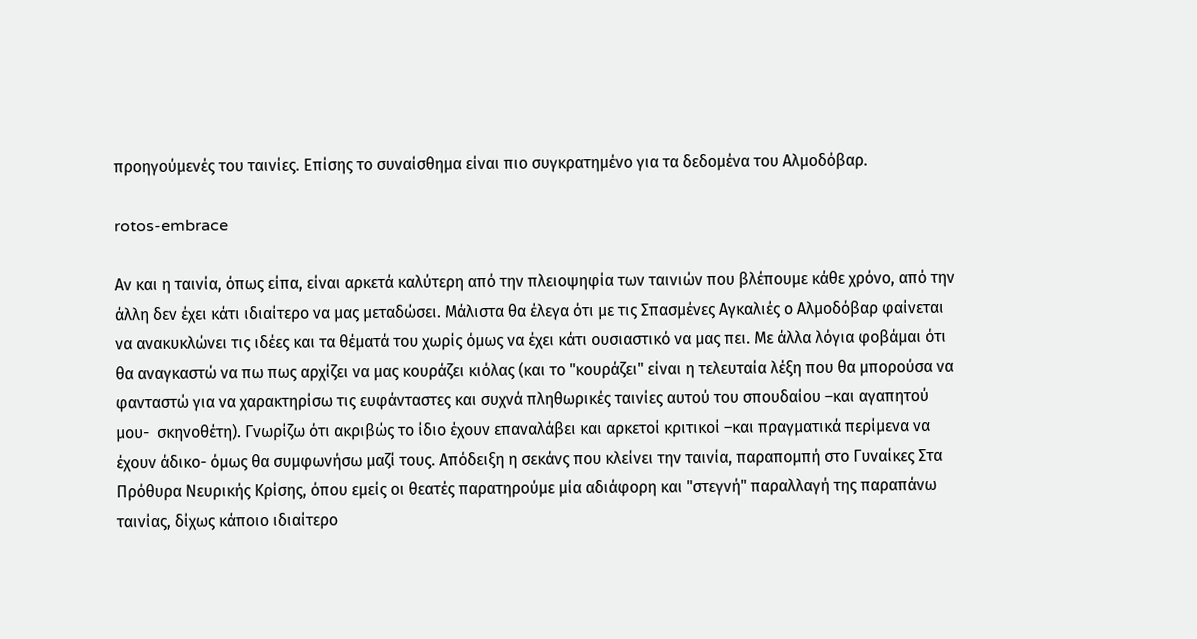προηγούμενές του ταινίες. Επίσης το συναίσθημα είναι πιο συγκρατημένο για τα δεδομένα του Αλμοδόβαρ.

rotos-embrace

Αν και η ταινία, όπως είπα, είναι αρκετά καλύτερη από την πλειοψηφία των ταινιών που βλέπουμε κάθε χρόνο, από την άλλη δεν έχει κάτι ιδιαίτερο να μας μεταδώσει. Μάλιστα θα έλεγα ότι με τις Σπασμένες Αγκαλιές ο Αλμοδόβαρ φαίνεται να ανακυκλώνει τις ιδέες και τα θέματά του χωρίς όμως να έχει κάτι ουσιαστικό να μας πει. Με άλλα λόγια φοβάμαι ότι θα αναγκαστώ να πω πως αρχίζει να μας κουράζει κιόλας (και το "κουράζει" είναι η τελευταία λέξη που θα μπορούσα να φανταστώ για να χαρακτηρίσω τις ευφάνταστες και συχνά πληθωρικές ταινίες αυτού του σπουδαίου –και αγαπητού μου-  σκηνοθέτη). Γνωρίζω ότι ακριβώς το ίδιο έχουν επαναλάβει και αρκετοί κριτικοί –και πραγματικά περίμενα να έχουν άδικο- όμως θα συμφωνήσω μαζί τους. Απόδειξη η σεκάνς που κλείνει την ταινία, παραπομπή στο Γυναίκες Στα Πρόθυρα Νευρικής Κρίσης, όπου εμείς οι θεατές παρατηρούμε μία αδιάφορη και "στεγνή" παραλλαγή της παραπάνω ταινίας, δίχως κάποιο ιδιαίτερο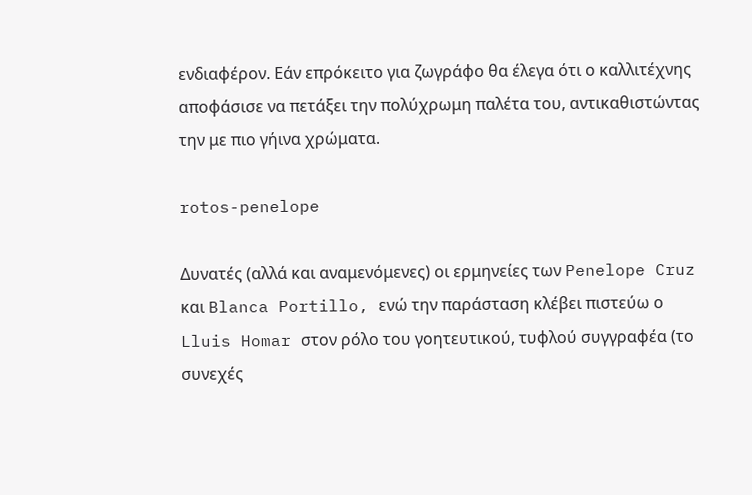ενδιαφέρον. Εάν επρόκειτο για ζωγράφο θα έλεγα ότι ο καλλιτέχνης αποφάσισε να πετάξει την πολύχρωμη παλέτα του, αντικαθιστώντας την με πιο γήινα χρώματα.

rotos-penelope

Δυνατές (αλλά και αναμενόμενες) οι ερμηνείες των Penelope Cruz και Blanca Portillo, ενώ την παράσταση κλέβει πιστεύω ο Lluis Homar στον ρόλο του γοητευτικού, τυφλού συγγραφέα (το συνεχές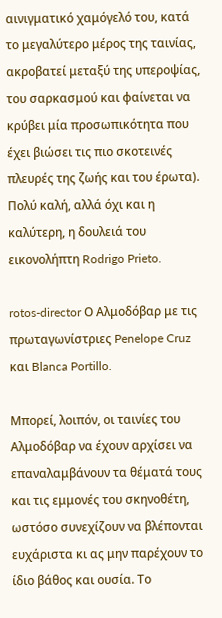αινιγματικό χαμόγελό του, κατά το μεγαλύτερο μέρος της ταινίας, ακροβατεί μεταξύ της υπεροψίας, του σαρκασμού και φαίνεται να κρύβει μία προσωπικότητα που έχει βιώσει τις πιο σκοτεινές πλευρές της ζωής και του έρωτα). Πολύ καλή, αλλά όχι και η καλύτερη, η δουλειά του εικονολήπτη Rodrigo Prieto.

rotos-director Ο Αλμοδόβαρ με τις πρωταγωνίστριες Penelope Cruz και Blanca Portillo.

Μπορεί, λοιπόν, οι ταινίες του Αλμοδόβαρ να έχουν αρχίσει να επαναλαμβάνουν τα θέματά τους και τις εμμονές του σκηνοθέτη, ωστόσο συνεχίζουν να βλέπονται ευχάριστα κι ας μην παρέχουν το ίδιο βάθος και ουσία. Το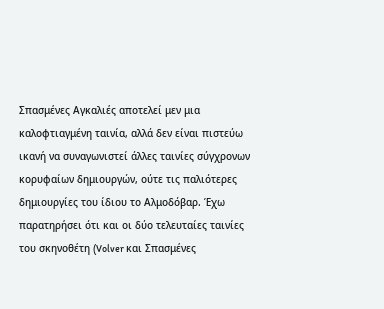Σπασμένες Αγκαλιές αποτελεί μεν μια καλοφτιαγμένη ταινία, αλλά δεν είναι πιστεύω ικανή να συναγωνιστεί άλλες ταινίες σύγχρονων κορυφαίων δημιουργών, ούτε τις παλιότερες δημιουργίες του ίδιου το Αλμοδόβαρ. Έχω παρατηρήσει ότι και οι δύο τελευταίες ταινίες του σκηνοθέτη (Volver και Σπασμένες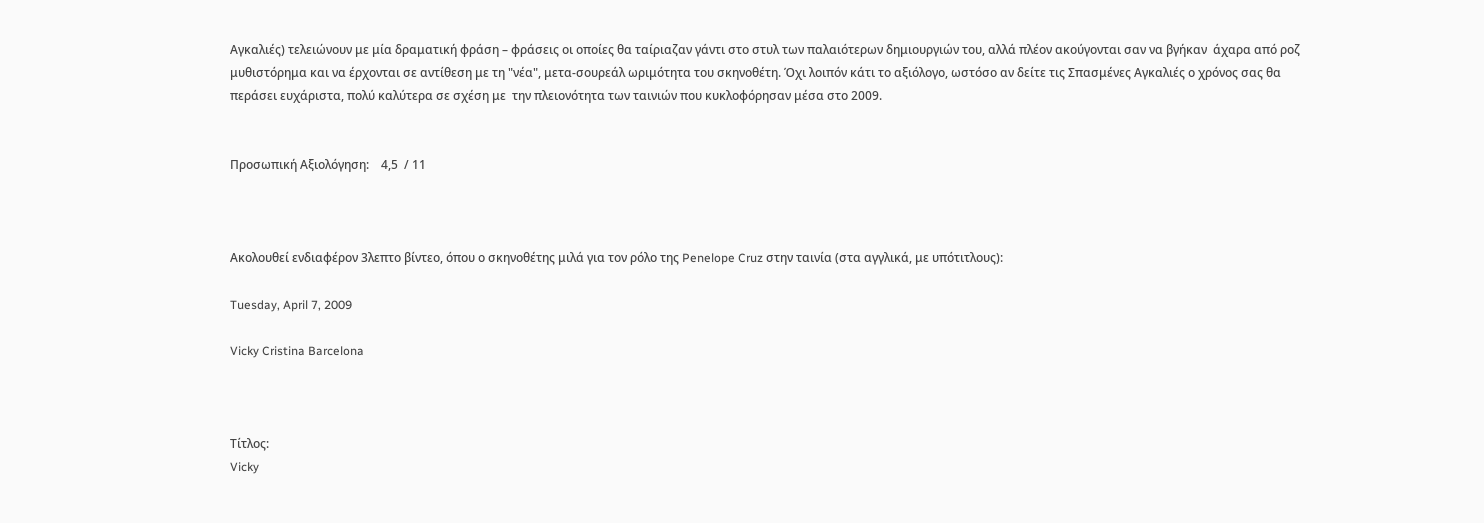Αγκαλιές) τελειώνουν με μία δραματική φράση – φράσεις οι οποίες θα ταίριαζαν γάντι στο στυλ των παλαιότερων δημιουργιών του, αλλά πλέον ακούγονται σαν να βγήκαν  άχαρα από ροζ μυθιστόρημα και να έρχονται σε αντίθεση με τη "νέα", μετα-σουρεάλ ωριμότητα του σκηνοθέτη. Όχι λοιπόν κάτι το αξιόλογο, ωστόσο αν δείτε τις Σπασμένες Αγκαλιές ο χρόνος σας θα περάσει ευχάριστα, πολύ καλύτερα σε σχέση με  την πλειονότητα των ταινιών που κυκλοφόρησαν μέσα στο 2009.


Προσωπική Αξιολόγηση:    4,5  / 11



Ακολουθεί ενδιαφέρον 3λεπτο βίντεο, όπου ο σκηνοθέτης μιλά για τον ρόλο της Penelope Cruz στην ταινία (στα αγγλικά, με υπότιτλους):

Tuesday, April 7, 2009

Vicky Cristina Barcelona



Τίτλος:
Vicky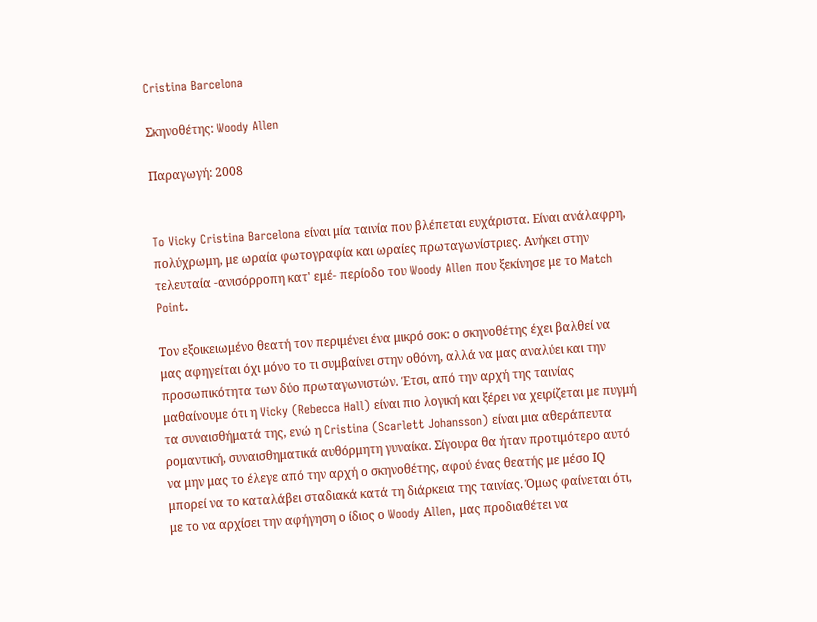Cristina Barcelona

Σκηνοθέτης: Woody Allen

Παραγωγή: 2008


To Vicky Cristina Barcelona είναι μία ταινία που βλέπεται ευχάριστα. Είναι ανάλαφρη, πολύχρωμη, με ωραία φωτογραφία και ωραίες πρωταγωνίστριες. Ανήκει στην τελευταία -ανισόρροπη κατ' εμέ- περίοδο του Woody Allen που ξεκίνησε με το Match Point.

Τον εξοικειωμένο θεατή τον περιμένει ένα μικρό σοκ: ο σκηνοθέτης έχει βαλθεί να μας αφηγείται όχι μόνο το τι συμβαίνει στην οθόνη, αλλά να μας αναλύει και την προσωπικότητα των δύο πρωταγωνιστών. Έτσι, από την αρχή της ταινίας μαθαίνουμε ότι η Vicky (Rebecca Hall) είναι πιο λογική και ξέρει να χειρίζεται με πυγμή τα συναισθήματά της, ενώ η Cristina (Scarlett Johansson) είναι μια αθεράπευτα ρομαντική, συναισθηματικά αυθόρμητη γυναίκα. Σίγουρα θα ήταν προτιμότερο αυτό να μην μας το έλεγε από την αρχή ο σκηνοθέτης, αφού ένας θεατής με μέσο ΙQ μπορεί να το καταλάβει σταδιακά κατά τη διάρκεια της ταινίας. Όμως φαίνεται ότι, με το να αρχίσει την αφήγηση ο ίδιος ο Woody Αllen, μας προδιαθέτει να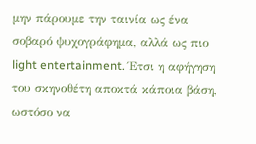μην πάρουμε την ταινία ως ένα σοβαρό ψυχογράφημα, αλλά ως πιο light entertainment. Έτσι η αφήγηση του σκηνοθέτη αποκτά κάποια βάση, ωστόσο να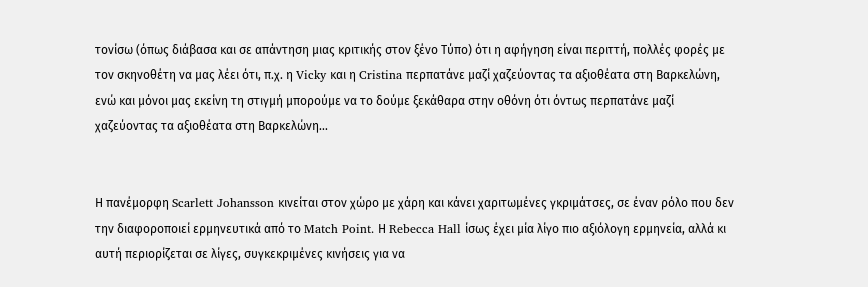τονίσω (όπως διάβασα και σε απάντηση μιας κριτικής στον ξένο Τύπο) ότι η αφήγηση είναι περιττή, πολλές φορές με τον σκηνοθέτη να μας λέει ότι, π.χ. η Vicky και η Cristina περπατάνε μαζί χαζεύοντας τα αξιοθέατα στη Βαρκελώνη, ενώ και μόνοι μας εκείνη τη στιγμή μπορούμε να το δούμε ξεκάθαρα στην οθόνη ότι όντως περπατάνε μαζί χαζεύοντας τα αξιοθέατα στη Βαρκελώνη...


Η πανέμορφη Scarlett Johansson κινείται στον χώρο με χάρη και κάνει χαριτωμένες γκριμάτσες, σε έναν ρόλο που δεν την διαφοροποιεί ερμηνευτικά από το Match Point. Η Rebecca Hall ίσως έχει μία λίγο πιο αξιόλογη ερμηνεία, αλλά κι αυτή περιορίζεται σε λίγες, συγκεκριμένες κινήσεις για να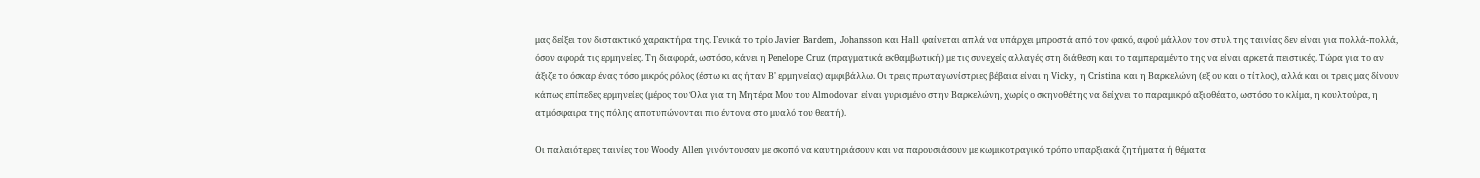μας δείξει τον διστακτικό χαρακτήρα της. Γενικά το τρίο Javier Bardem, Johansson και Hall φαίνεται απλά να υπάρχει μπροστά από τον φακό, αφού μάλλον τον στυλ της ταινίας δεν είναι για πολλά-πολλά, όσον αφορά τις ερμηνείες. Τη διαφορά, ωστόσο, κάνει η Penelope Cruz (πραγματικά εκθαμβωτική) με τις συνεχείς αλλαγές στη διάθεση και το ταμπεραμέντο της να είναι αρκετά πειστικές. Τώρα για το αν άξιζε το όσκαρ ένας τόσο μικρός ρόλος (έστω κι ας ήταν Β' ερμηνείας) αμφιβάλλω. Οι τρεις πρωταγωνίστριες βέβαια είναι η Vicky, η Cristina και η Βαρκελώνη (εξ ου και ο τίτλος), αλλά και οι τρεις μας δίνουν κάπως επίπεδες ερμηνείες (μέρος του Όλα για τη Μητέρα Μου του Almodovar είναι γυρισμένο στην Βαρκελώνη, χωρίς ο σκηνοθέτης να δείχνει το παραμικρό αξιοθέατο, ωστόσο το κλίμα, η κουλτούρα, η ατμόσφαιρα της πόλης αποτυπώνονται πιο έντονα στο μυαλό του θεατή).

Οι παλαιότερες ταινίες του Woody Allen γινόντουσαν με σκοπό να καυτηριάσουν και να παρουσιάσουν με κωμικοτραγικό τρόπο υπαρξιακά ζητήματα ή θέματα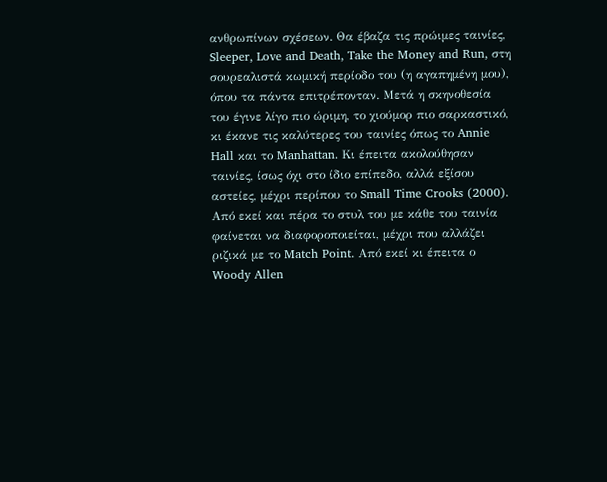ανθρωπίνων σχέσεων. Θα έβαζα τις πρώιμες ταινίες, Sleeper, Love and Death, Take the Money and Run, στη σουρεαλιστά κωμική περίοδο του (η αγαπημένη μου), όπου τα πάντα επιτρέπονταν. Μετά η σκηνοθεσία του έγινε λίγο πιο ώριμη, το χιούμορ πιο σαρκαστικό, κι έκανε τις καλύτερες του ταινίες όπως το Annie Hall και το Manhattan. Κι έπειτα ακολούθησαν ταινίες, ίσως όχι στο ίδιο επίπεδο, αλλά εξίσου αστείες, μέχρι περίπου το Small Time Crooks (2000). Από εκεί και πέρα το στυλ του με κάθε του ταινία φαίνεται να διαφοροποιείται, μέχρι που αλλάζει ριζικά με το Match Point. Από εκεί κι έπειτα ο Woody Allen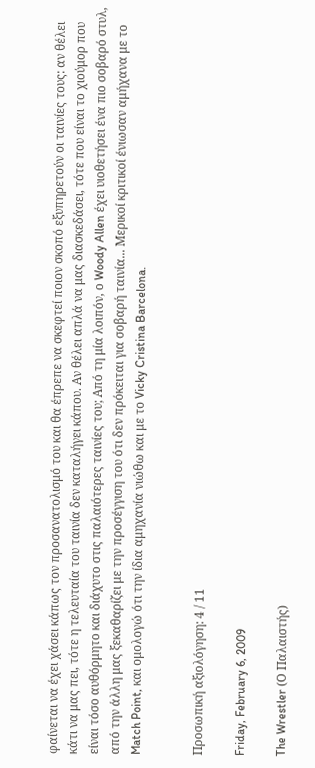φαίνεται να έχει χάσει κάπως τον προσανατολισμό του και θα έπρεπε να σκεφτεί ποιον σκοπό εξυπηρετούν οι ταινίες τους: αν θέλει κάτι να μας πει, τότε η τελευταία του ταινία δεν καταλήγει κάπου. Αν θέλει απλά να μας διασκεδάσει, τότε που είναι το χιούμορ που είναι τόσο αυθόρμητο και διάχυτο στις παλαιότερες ταινίες του; Από τη μία λοιπόν, ο Woody Allen έχει υιοθετήσει ένα πιο σοβαρό στυλ, από την άλλη μας ξεκαθαρίζει με την προσέγγιση του ότι δεν πρόκειται για σοβαρή ταινία... Μερικοί κριτικοί ένιωσαν αμήχανα με το Match Point, και ομολογώ ότι την ίδια αμηχανία νιώθω και με το Vicky Cristina Barcelona.


Προσωπική αξιολόγηση: 4 / 11

Friday, February 6, 2009

The Wrestler (Ο Παλαιστής)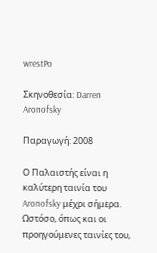wrestPo

Σκηνοθεσία: Darren Aronofsky

Παραγωγή: 2008

Ο Παλαιστής είναι η καλύτερη ταινία του Aronofsky μέχρι σήμερα. Ωστόσο, όπως και οι προηγούμενες ταινίες του,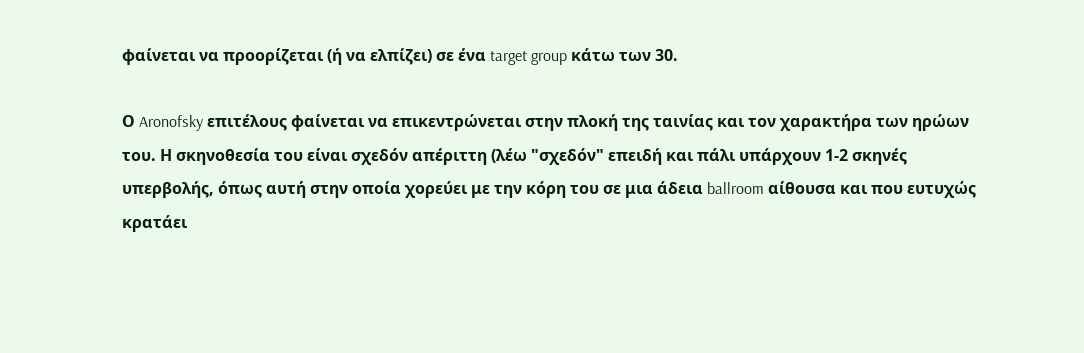φαίνεται να προορίζεται (ή να ελπίζει) σε ένα target group κάτω των 30.

Ο Aronofsky επιτέλους φαίνεται να επικεντρώνεται στην πλοκή της ταινίας και τον χαρακτήρα των ηρώων του. Η σκηνοθεσία του είναι σχεδόν απέριττη (λέω "σχεδόν" επειδή και πάλι υπάρχουν 1-2 σκηνές υπερβολής, όπως αυτή στην οποία χορεύει με την κόρη του σε μια άδεια ballroom αίθουσα και που ευτυχώς κρατάει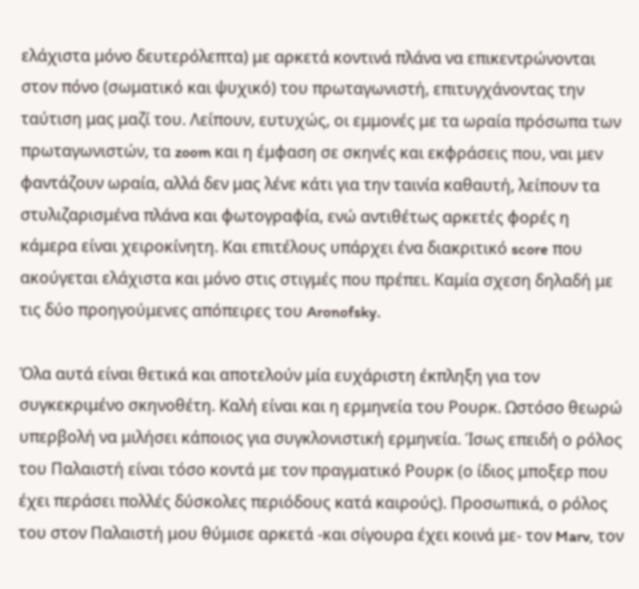ελάχιστα μόνο δευτερόλεπτα) με αρκετά κοντινά πλάνα να επικεντρώνονται στον πόνο (σωματικό και ψυχικό) του πρωταγωνιστή, επιτυγχάνοντας την ταύτιση μας μαζί του. Λείπουν, ευτυχώς, οι εμμονές με τα ωραία πρόσωπα των πρωταγωνιστών, τα zoom και η έμφαση σε σκηνές και εκφράσεις που, ναι μεν φαντάζουν ωραία, αλλά δεν μας λένε κάτι για την ταινία καθαυτή, λείπουν τα στυλιζαρισμένα πλάνα και φωτογραφία, ενώ αντιθέτως αρκετές φορές η κάμερα είναι χειροκίνητη. Και επιτέλους υπάρχει ένα διακριτικό score που ακούγεται ελάχιστα και μόνο στις στιγμές που πρέπει. Καμία σχεση δηλαδή με τις δύο προηγούμενες απόπειρες του Aronofsky.

Όλα αυτά είναι θετικά και αποτελούν μία ευχάριστη έκπληξη για τον συγκεκριμένο σκηνοθέτη. Καλή είναι και η ερμηνεία του Ρουρκ. Ωστόσο θεωρώ υπερβολή να μιλήσει κάποιος για συγκλονιστική ερμηνεία. Ίσως επειδή ο ρόλος του Παλαιστή είναι τόσο κοντά με τον πραγματικό Ρουρκ (ο ίδιος μποξερ που έχει περάσει πολλές δύσκολες περιόδους κατά καιρούς). Προσωπικά, ο ρόλος του στον Παλαιστή μου θύμισε αρκετά -και σίγουρα έχει κοινά με- τον Marv, τον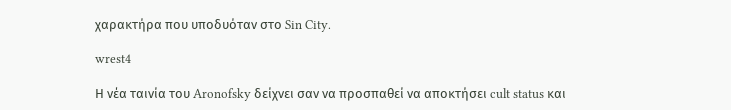χαρακτήρα που υποδυόταν στο Sin City.

wrest4

Η νέα ταινία του Aronofsky δείχνει σαν να προσπαθεί να αποκτήσει cult status και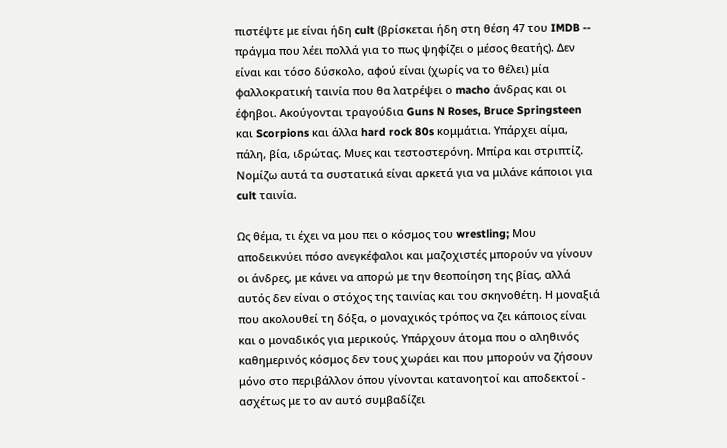πιστέψτε με είναι ήδη cult (βρίσκεται ήδη στη θέση 47 του IMDB -- πράγμα που λέει πολλά για το πως ψηφίζει ο μέσος θεατής). Δεν είναι και τόσο δύσκολο, αφού είναι (χωρίς να το θέλει) μία φαλλοκρατική ταινία που θα λατρέψει ο macho άνδρας και οι έφηβοι. Ακούγονται τραγούδια Guns N Roses, Bruce Springsteen και Scorpions και άλλα hard rock 80s κομμάτια. Υπάρχει αίμα, πάλη, βία, ιδρώτας. Μυες και τεστοστερόνη. Μπίρα και στριπτίζ. Νομίζω αυτά τα συστατικά είναι αρκετά για να μιλάνε κάποιοι για cult ταινία.

Ως θέμα, τι έχει να μου πει ο κόσμος του wrestling; Μου αποδεικνύει πόσο ανεγκέφαλοι και μαζοχιστές μπορούν να γίνουν οι άνδρες, με κάνει να απορώ με την θεοποίηση της βίας, αλλά αυτός δεν είναι ο στόχος της ταινίας και του σκηνοθέτη. Η μοναξιά που ακολουθεί τη δόξα, ο μοναχικός τρόπος να ζει κάποιος είναι και ο μοναδικός για μερικούς. Υπάρχουν άτομα που ο αληθινός καθημερινός κόσμος δεν τους χωράει και που μπορούν να ζήσουν μόνο στο περιβάλλον όπου γίνονται κατανοητοί και αποδεκτοί - ασχέτως με το αν αυτό συμβαδίζει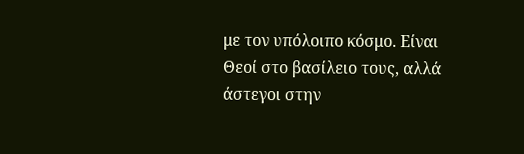με τον υπόλοιπο κόσμο. Είναι Θεοί στο βασίλειο τους, αλλά άστεγοι στην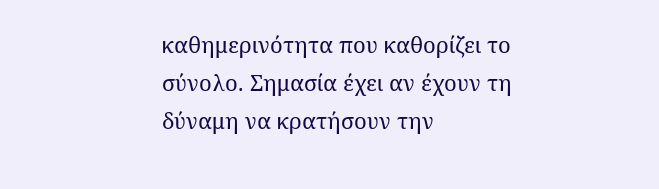καθημερινότητα που καθορίζει το σύνολο. Σημασία έχει αν έχουν τη δύναμη να κρατήσουν την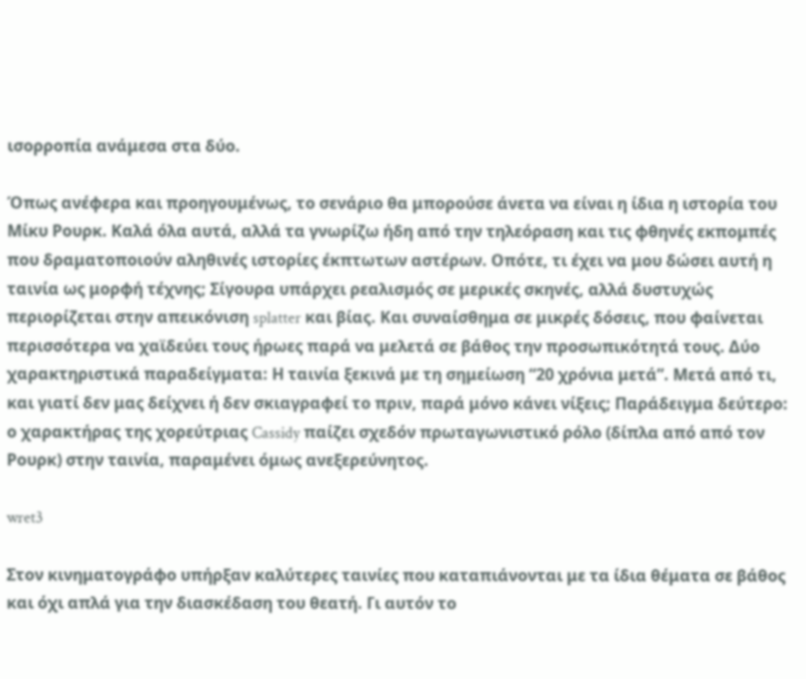ισορροπία ανάμεσα στα δύο.

Όπως ανέφερα και προηγουμένως, το σενάριο θα μπορούσε άνετα να είναι η ίδια η ιστορία του Μίκυ Ρουρκ. Καλά όλα αυτά, αλλά τα γνωρίζω ήδη από την τηλεόραση και τις φθηνές εκπομπές που δραματοποιούν αληθινές ιστορίες έκπτωτων αστέρων. Οπότε, τι έχει να μου δώσει αυτή η ταινία ως μορφή τέχνης; Σίγουρα υπάρχει ρεαλισμός σε μερικές σκηνές, αλλά δυστυχώς περιορίζεται στην απεικόνιση splatter και βίας. Και συναίσθημα σε μικρές δόσεις, που φαίνεται περισσότερα να χαϊδεύει τους ήρωες παρά να μελετά σε βάθος την προσωπικότητά τους. Δύο χαρακτηριστικά παραδείγματα: Η ταινία ξεκινά με τη σημείωση “20 χρόνια μετά”. Μετά από τι, και γιατί δεν μας δείχνει ή δεν σκιαγραφεί το πριν, παρά μόνο κάνει νίξεις; Παράδειγμα δεύτερο: ο χαρακτήρας της χορεύτριας Cassidy παίζει σχεδόν πρωταγωνιστικό ρόλο (δίπλα από από τον Ρουρκ) στην ταινία, παραμένει όμως ανεξερεύνητος.

wret3

Στον κινηματογράφο υπήρξαν καλύτερες ταινίες που καταπιάνονται με τα ίδια θέματα σε βάθος και όχι απλά για την διασκέδαση του θεατή. Γι αυτόν το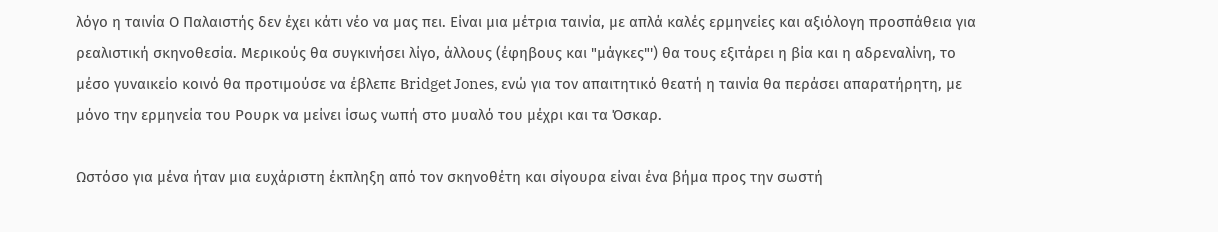λόγο η ταινία Ο Παλαιστής δεν έχει κάτι νέο να μας πει. Είναι μια μέτρια ταινία, με απλά καλές ερμηνείες και αξιόλογη προσπάθεια για ρεαλιστική σκηνοθεσία. Μερικούς θα συγκινήσει λίγο, άλλους (έφηβους και "μάγκες"') θα τους εξιτάρει η βία και η αδρεναλίνη, το μέσο γυναικείο κοινό θα προτιμούσε να έβλεπε Βridget Jones, ενώ για τον απαιτητικό θεατή η ταινία θα περάσει απαρατήρητη, με μόνο την ερμηνεία του Ρουρκ να μείνει ίσως νωπή στο μυαλό του μέχρι και τα Όσκαρ.

Ωστόσο για μένα ήταν μια ευχάριστη έκπληξη από τον σκηνοθέτη και σίγουρα είναι ένα βήμα προς την σωστή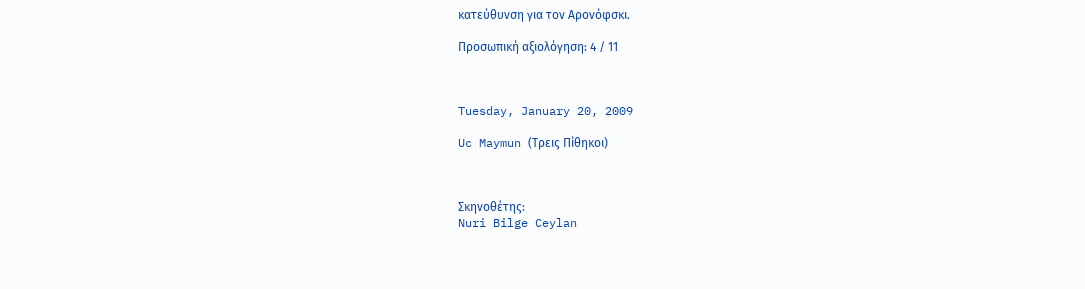κατεύθυνση για τον Αρονόφσκι.

Προσωπική αξιoλόγηση: 4 / 11



Tuesday, January 20, 2009

Uc Maymun (Τρεις Πίθηκοι)



Σκηνοθέτης:
Nuri Bilge Ceylan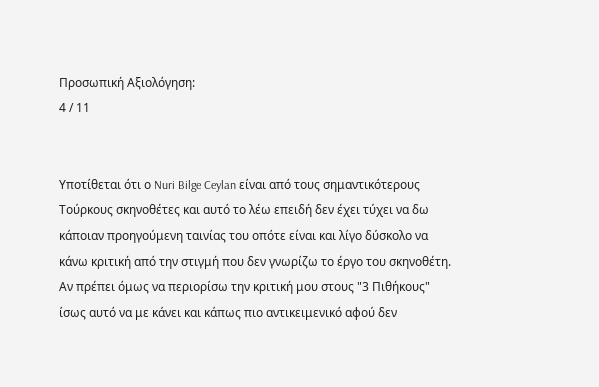Προσωπική Αξιολόγηση:
4 / 11


Υποτίθεται ότι ο Nuri Bilge Ceylan είναι από τους σημαντικότερους Τούρκους σκηνοθέτες και αυτό το λέω επειδή δεν έχει τύχει να δω κάποιαν προηγούμενη ταινίας του οπότε είναι και λίγο δύσκολο να κάνω κριτική από την στιγμή που δεν γνωρίζω το έργο του σκηνοθέτη. Αν πρέπει όμως να περιορίσω την κριτική μου στους "3 Πιθήκους" ίσως αυτό να με κάνει και κάπως πιο αντικειμενικό αφού δεν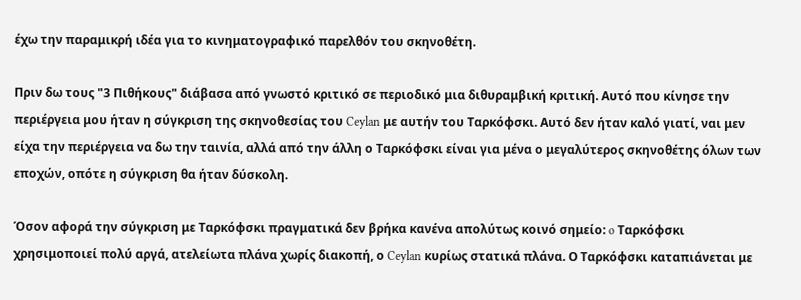έχω την παραμικρή ιδέα για το κινηματογραφικό παρελθόν του σκηνοθέτη.

Πριν δω τους "3 Πιθήκους" διάβασα από γνωστό κριτικό σε περιοδικό μια διθυραμβική κριτική. Αυτό που κίνησε την περιέργεια μου ήταν η σύγκριση της σκηνοθεσίας του Ceylan με αυτήν του Ταρκόφσκι. Αυτό δεν ήταν καλό γιατί, ναι μεν είχα την περιέργεια να δω την ταινία, αλλά από την άλλη ο Ταρκόφσκι είναι για μένα ο μεγαλύτερος σκηνοθέτης όλων των εποχών, οπότε η σύγκριση θα ήταν δύσκολη.

Όσον αφορά την σύγκριση με Ταρκόφσκι πραγματικά δεν βρήκα κανένα απολύτως κοινό σημείο: o Ταρκόφσκι χρησιμοποιεί πολύ αργά, ατελείωτα πλάνα χωρίς διακοπή, ο Ceylan κυρίως στατικά πλάνα. Ο Ταρκόφσκι καταπιάνεται με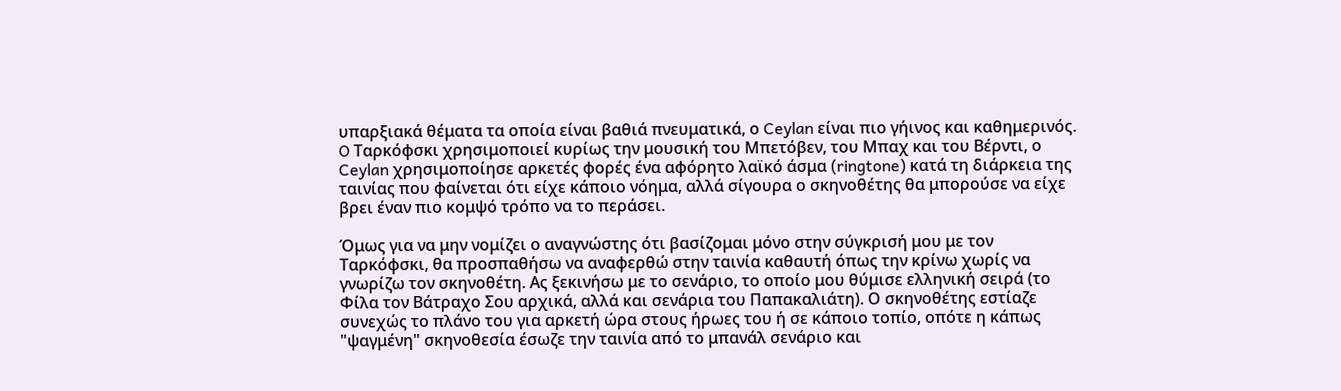υπαρξιακά θέματα τα οποία είναι βαθιά πνευματικά, ο Ceylan είναι πιο γήινος και καθημερινός. O Ταρκόφσκι χρησιμοποιεί κυρίως την μουσική του Μπετόβεν, του Μπαχ και του Βέρντι, ο Ceylan χρησιμοποίησε αρκετές φορές ένα αφόρητο λαϊκό άσμα (ringtone) κατά τη διάρκεια της ταινίας που φαίνεται ότι είχε κάποιο νόημα, αλλά σίγουρα ο σκηνοθέτης θα μπορούσε να είχε βρει έναν πιο κομψό τρόπο να το περάσει.

Όμως για να μην νομίζει ο αναγνώστης ότι βασίζομαι μόνο στην σύγκρισή μου με τον Ταρκόφσκι, θα προσπαθήσω να αναφερθώ στην ταινία καθαυτή όπως την κρίνω χωρίς να γνωρίζω τον σκηνοθέτη. Ας ξεκινήσω με το σενάριο, το οποίο μου θύμισε ελληνική σειρά (το Φίλα τον Βάτραχο Σου αρχικά, αλλά και σενάρια του Παπακαλιάτη). Ο σκηνοθέτης εστίαζε συνεχώς το πλάνο του για αρκετή ώρα στους ήρωες του ή σε κάποιο τοπίο, οπότε η κάπως "ψαγμένη" σκηνοθεσία έσωζε την ταινία από το μπανάλ σενάριο και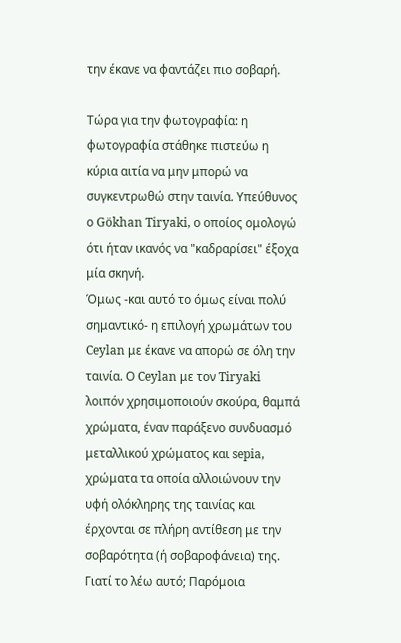την έκανε να φαντάζει πιο σοβαρή.

Τώρα για την φωτογραφία: η φωτογραφία στάθηκε πιστεύω η κύρια αιτία να μην μπορώ να συγκεντρωθώ στην ταινία. Υπεύθυνος ο Gökhan Tiryaki, ο οποίος ομολογώ ότι ήταν ικανός να "καδραρίσει" έξοχα μία σκηνή.
Όμως -και αυτό το όμως είναι πολύ σημαντικό- η επιλογή χρωμάτων του Ceylan με έκανε να απορώ σε όλη την ταινία. Ο Ceylan με τον Tiryaki λοιπόν χρησιμοποιούν σκούρα, θαμπά χρώματα, έναν παράξενο συνδυασμό μεταλλικού χρώματος και sepia, χρώματα τα οποία αλλοιώνουν την υφή ολόκληρης της ταινίας και έρχονται σε πλήρη αντίθεση με την σοβαρότητα (ή σοβαροφάνεια) της. Γιατί το λέω αυτό; Παρόμοια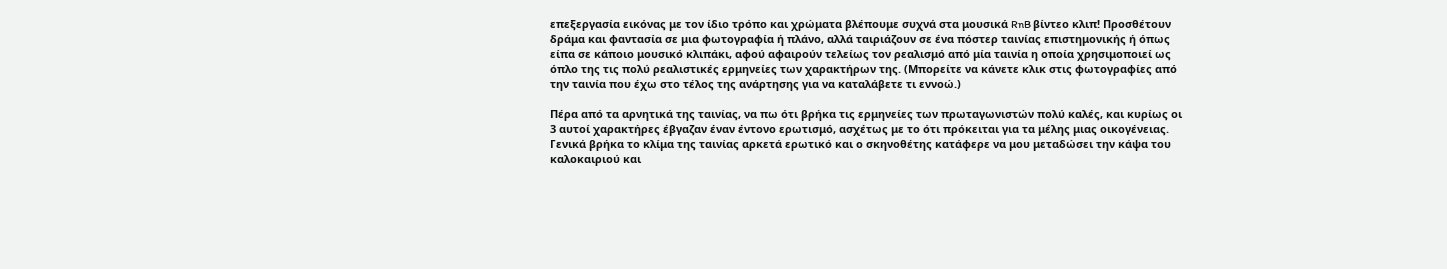επεξεργασία εικόνας με τον ίδιο τρόπο και χρώματα βλέπουμε συχνά στα μουσικά RnB βίντεο κλιπ! Προσθέτουν δράμα και φαντασία σε μια φωτογραφία ή πλάνο, αλλά ταιριάζουν σε ένα πόστερ ταινίας επιστημονικής ή όπως είπα σε κάποιο μουσικό κλιπάκι, αφού αφαιρούν τελείως τον ρεαλισμό από μία ταινία η οποία χρησιμοποιεί ως όπλο της τις πολύ ρεαλιστικές ερμηνείες των χαρακτήρων της. (Μπορείτε να κάνετε κλικ στις φωτογραφίες από την ταινία που έχω στο τέλος της ανάρτησης για να καταλάβετε τι εννοώ.)

Πέρα από τα αρνητικά της ταινίας, να πω ότι βρήκα τις ερμηνείες των πρωταγωνιστών πολύ καλές, και κυρίως οι 3 αυτοί χαρακτήρες έβγαζαν έναν έντονο ερωτισμό, ασχέτως με το ότι πρόκειται για τα μέλης μιας οικογένειας. Γενικά βρήκα το κλίμα της ταινίας αρκετά ερωτικό και ο σκηνοθέτης κατάφερε να μου μεταδώσει την κάψα του καλοκαιριού και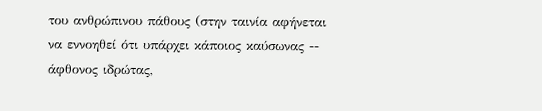του ανθρώπινου πάθους (στην ταινία αφήνεται να εννοηθεί ότι υπάρχει κάποιος καύσωνας -- άφθονος ιδρώτας,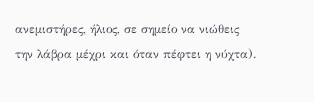ανεμιστήρες, ήλιος, σε σημείο να νιώθεις την λάβρα μέχρι και όταν πέφτει η νύχτα).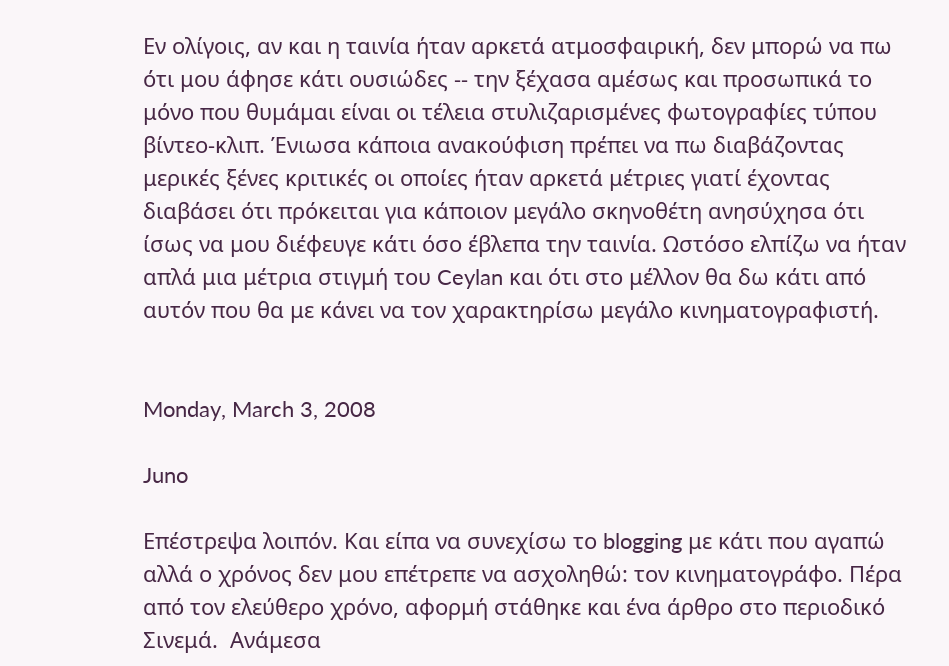Εν ολίγοις, αν και η ταινία ήταν αρκετά ατμοσφαιρική, δεν μπορώ να πω ότι μου άφησε κάτι ουσιώδες -- την ξέχασα αμέσως και προσωπικά το μόνο που θυμάμαι είναι οι τέλεια στυλιζαρισμένες φωτογραφίες τύπου βίντεο-κλιπ. Ένιωσα κάποια ανακούφιση πρέπει να πω διαβάζοντας μερικές ξένες κριτικές οι οποίες ήταν αρκετά μέτριες γιατί έχοντας διαβάσει ότι πρόκειται για κάποιον μεγάλο σκηνοθέτη ανησύχησα ότι ίσως να μου διέφευγε κάτι όσο έβλεπα την ταινία. Ωστόσο ελπίζω να ήταν απλά μια μέτρια στιγμή του Ceylan και ότι στο μέλλον θα δω κάτι από αυτόν που θα με κάνει να τον χαρακτηρίσω μεγάλο κινηματογραφιστή.


Monday, March 3, 2008

Juno

Επέστρεψα λοιπόν. Και είπα να συνεχίσω το blogging με κάτι που αγαπώ αλλά ο χρόνος δεν μου επέτρεπε να ασχοληθώ: τον κινηματογράφο. Πέρα από τον ελεύθερο χρόνο, αφορμή στάθηκε και ένα άρθρο στο περιοδικό Σινεμά.  Ανάμεσα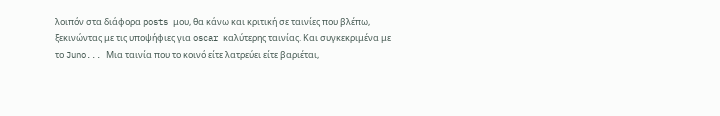λοιπόν στα διάφορα posts μου, θα κάνω και κριτική σε ταινίες που βλέπω, ξεκινώντας με τις υποψήφιες για oscar καλύτερης ταινίας. Και συγκεκριμένα με το Juno... Μια ταινία που το κοινό είτε λατρεύει είτε βαριέται,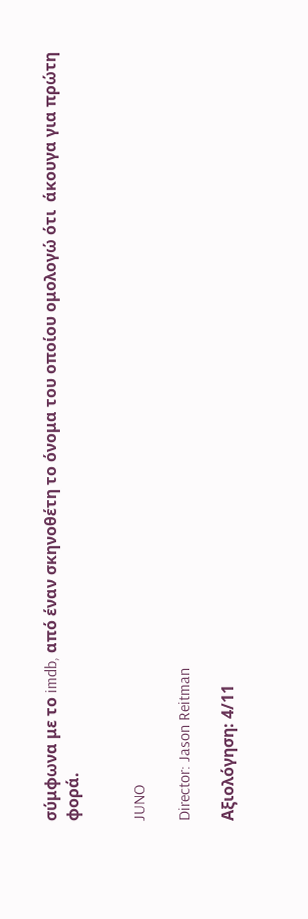σύμφωνα με το imdb, από έναν σκηνοθέτη το όνομα του οποίου ομολογώ ότι  άκουγα για πρώτη φορά.


JUNO

Director: Jason Reitman

Αξιολόγηση: 4/11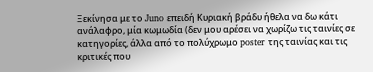Ξεκίνησα με το Juno επειδή Κυριακή βράδυ ήθελα να δω κάτι ανάλαφρο, μία κωμωδία (δεν μου αρέσει να χωρίζω τις ταινίες σε κατηγορίες, άλλα από το πολύχρωμο poster της ταινίας και τις κριτικές που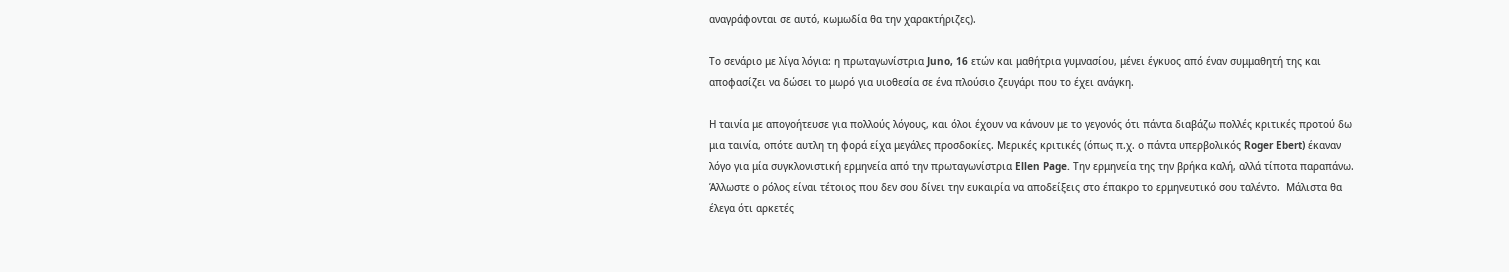αναγράφονται σε αυτό, κωμωδία θα την χαρακτήριζες).

Το σενάριο με λίγα λόγια: η πρωταγωνίστρια Juno, 16 ετών και μαθήτρια γυμνασίου, μένει έγκυος από έναν συμμαθητή της και αποφασίζει να δώσει το μωρό για υιοθεσία σε ένα πλούσιο ζευγάρι που το έχει ανάγκη.

Η ταινία με απογοήτευσε για πολλούς λόγους, και όλοι έχουν να κάνουν με το γεγονός ότι πάντα διαβάζω πολλές κριτικές προτού δω μια ταινία, οπότε αυτλη τη φορά είχα μεγάλες προσδοκίες. Μερικές κριτικές (όπως π.χ. ο πάντα υπερβολικός Roger Ebert) έκαναν λόγο για μία συγκλονιστική ερμηνεία από την πρωταγωνίστρια Ellen Page. Την ερμηνεία της την βρήκα καλή, αλλά τίποτα παραπάνω. Άλλωστε ο ρόλος είναι τέτοιος που δεν σου δίνει την ευκαιρία να αποδείξεις στο έπακρο το ερμηνευτικό σου ταλέντο.  Μάλιστα θα έλεγα ότι αρκετές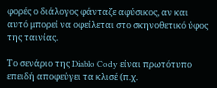φορές ο διάλογος φάνταζε αφύσικος, αν και αυτό μπορεί να οφείλεται στο σκηνοθετικό ύφος της ταινίας.

Το σενάριο της Diablo Cody είναι πρωτότυπο επειδή αποφεύγει τα κλισέ (π.χ.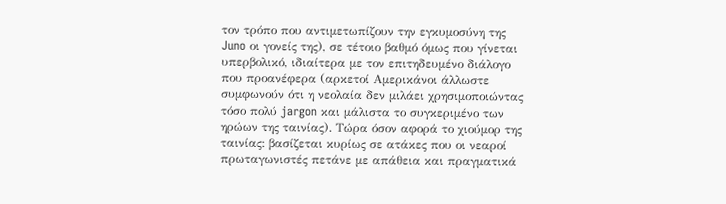τον τρόπο που αντιμετωπίζουν την εγκυμοσύνη της Juno οι γονείς της), σε τέτοιο βαθμό όμως που γίνεται υπερβολικό, ιδιαίτερα με τον επιτηδευμένο διάλογο που προανέφερα (αρκετοί Αμερικάνοι άλλωστε συμφωνούν ότι η νεολαία δεν μιλάει χρησιμοποιώντας τόσο πολύ jargon και μάλιστα το συγκεριμένο των ηρώων της ταινίας). Τώρα όσον αφορά το χιούμορ της ταινίας: βασίζεται κυρίως σε ατάκες που οι νεαροί πρωταγωνιστές πετάνε με απάθεια και πραγματικά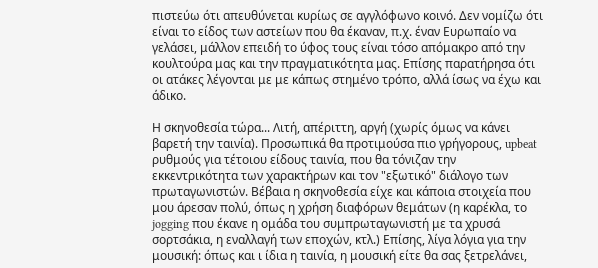πιστεύω ότι απευθύνεται κυρίως σε αγγλόφωνο κοινό. Δεν νομίζω ότι είναι το είδος των αστείων που θα έκαναν, π.χ. έναν Ευρωπαίο να γελάσει, μάλλον επειδή το ύφος τους είναι τόσο απόμακρο από την κουλτούρα μας και την πραγματικότητα μας. Επίσης παρατήρησα ότι οι ατάκες λέγονται με με κάπως στημένο τρόπο, αλλά ίσως να έχω και άδικο.

Η σκηνοθεσία τώρα... Λιτή, απέριττη, αργή (χωρίς όμως να κάνει βαρετή την ταινία). Προσωπικά θα προτιμούσα πιο γρήγορους, upbeat ρυθμούς για τέτοιου είδους ταινία, που θα τόνιζαν την εκκεντρικότητα των χαρακτήρων και τον "εξωτικό" διάλογο των πρωταγωνιστών. Βέβαια η σκηνοθεσία είχε και κάποια στοιχεία που μου άρεσαν πολύ, όπως η χρήση διαφόρων θεμάτων (η καρέκλα, το jogging που έκανε η ομάδα του συμπρωταγωνιστή με τα χρυσά σορτσάκια, η εναλλαγή των εποχών, κτλ.) Επίσης, λίγα λόγια για την μουσική: όπως και ι ίδια η ταινία, η μουσική είτε θα σας ξετρελάνει,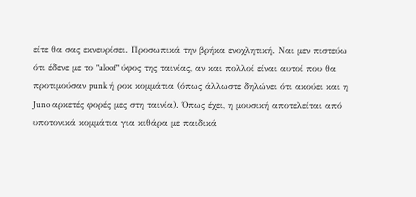είτε θα σας εκνευρίσει. Προσωπικά την βρήκα ενοχλητική. Ναι μεν πιστεύω ότι έδενε με το "aloof" ύφος της ταινίας, αν και πολλοί είναι αυτοί που θα προτιμούσαν punk ή ροκ κομμάτια (όπως άλλωστε δηλώνει ότι ακούει και η Juno αρκετές φορές μες στη ταινία). Όπως έχει, η μουσική αποτελείται από υποτονικά κομμάτια για κιθάρα με παιδικά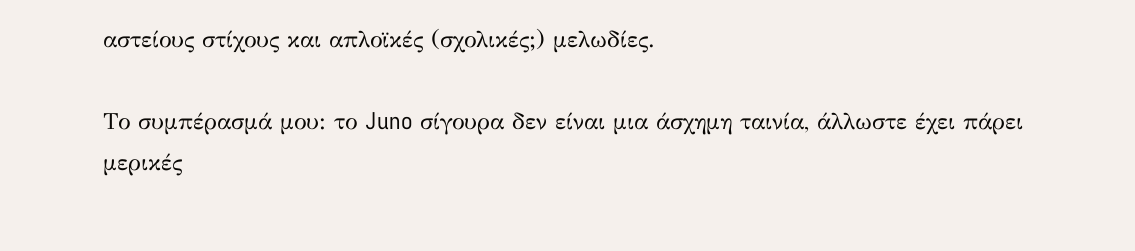αστείους στίχους και απλοϊκές (σχολικές;) μελωδίες.

Το συμπέρασμά μου: το Juno σίγουρα δεν είναι μια άσχημη ταινία, άλλωστε έχει πάρει μερικές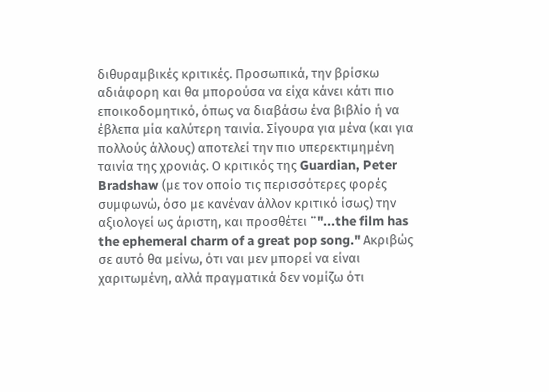διθυραμβικές κριτικές. Προσωπικά, την βρίσκω αδιάφορη και θα μπορούσα να είχα κάνει κάτι πιο εποικοδομητικό, όπως να διαβάσω ένα βιβλίο ή να έβλεπα μία καλύτερη ταινία. Σίγουρα για μένα (και για πολλούς άλλους) αποτελεί την πιο υπερεκτιμημένη ταινία της χρονιάς. Ο κριτικός της Guardian, Peter Bradshaw (με τον οποίο τις περισσότερες φορές συμφωνώ, όσο με κανέναν άλλον κριτικό ίσως) την αξιολογεί ως άριστη, και προσθέτει ¨"...the film has the ephemeral charm of a great pop song." Ακριβώς σε αυτό θα μείνω, ότι ναι μεν μπορεί να είναι χαριτωμένη, αλλά πραγματικά δεν νομίζω ότι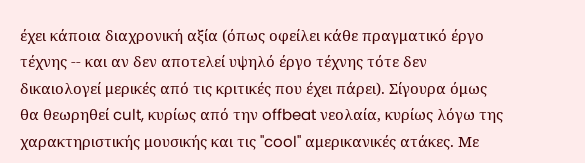έχει κάποια διαχρονική αξία (όπως οφείλει κάθε πραγματικό έργο τέχνης -- και αν δεν αποτελεί υψηλό έργο τέχνης τότε δεν δικαιολογεί μερικές από τις κριτικές που έχει πάρει). Σίγουρα όμως θα θεωρηθεί cult, κυρίως από την offbeat νεολαία, κυρίως λόγω της χαρακτηριστικής μουσικής και τις "cool" αμερικανικές ατάκες. Με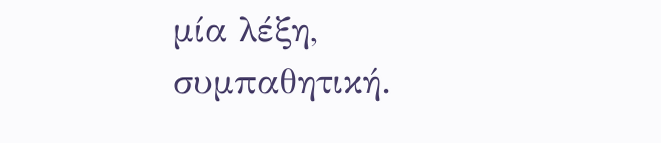μία λέξη, συμπαθητική.